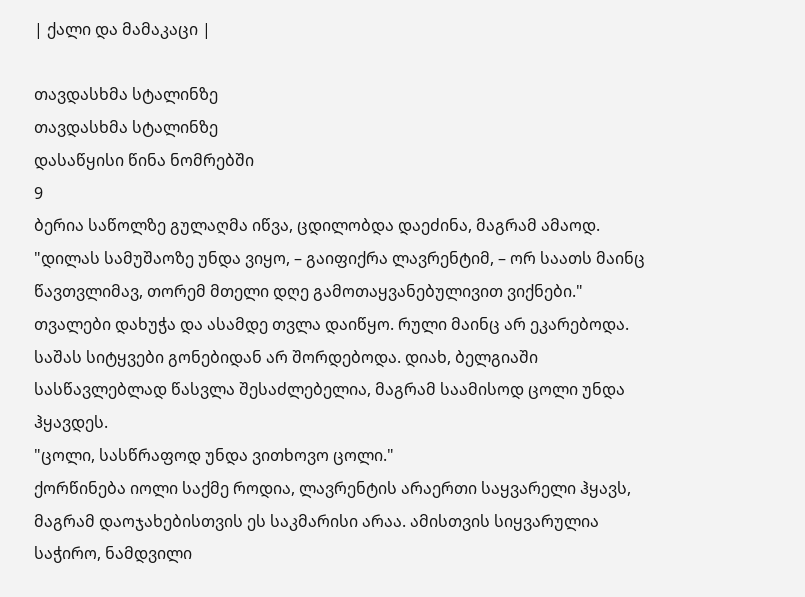| ქალი და მამაკაცი |

თავდასხმა სტალინზე
თავდასხმა სტალინზე
დასაწყისი წინა ნომრებში
9
ბერია საწოლზე გულაღმა იწვა, ცდილობდა დაეძინა, მაგრამ ამაოდ.
"დილას სამუშაოზე უნდა ვიყო, – გაიფიქრა ლავრენტიმ, – ორ საათს მაინც წავთვლიმავ, თორემ მთელი დღე გამოთაყვანებულივით ვიქნები."
თვალები დახუჭა და ასამდე თვლა დაიწყო. რული მაინც არ ეკარებოდა.
საშას სიტყვები გონებიდან არ შორდებოდა. დიახ, ბელგიაში სასწავლებლად წასვლა შესაძლებელია, მაგრამ საამისოდ ცოლი უნდა ჰყავდეს.
"ცოლი, სასწრაფოდ უნდა ვითხოვო ცოლი."
ქორწინება იოლი საქმე როდია, ლავრენტის არაერთი საყვარელი ჰყავს, მაგრამ დაოჯახებისთვის ეს საკმარისი არაა. ამისთვის სიყვარულია საჭირო, ნამდვილი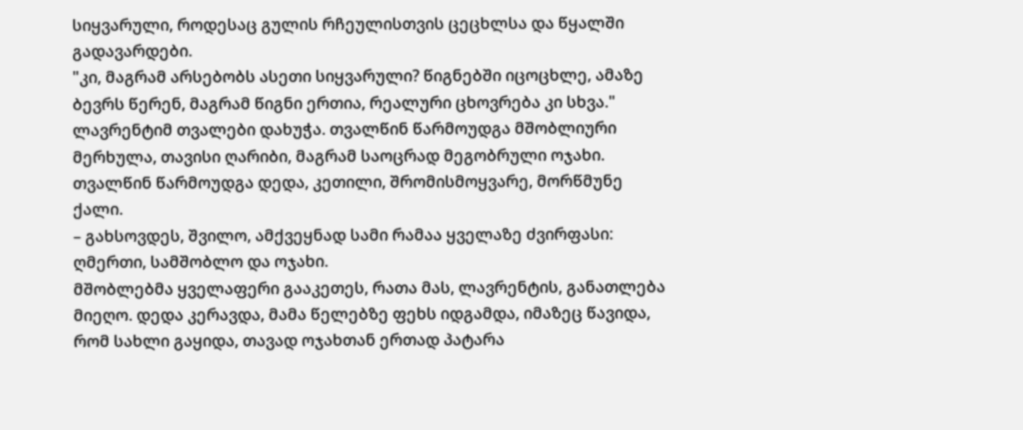სიყვარული, როდესაც გულის რჩეულისთვის ცეცხლსა და წყალში გადავარდები.
"კი, მაგრამ არსებობს ასეთი სიყვარული? წიგნებში იცოცხლე, ამაზე ბევრს წერენ, მაგრამ წიგნი ერთია, რეალური ცხოვრება კი სხვა."
ლავრენტიმ თვალები დახუჭა. თვალწინ წარმოუდგა მშობლიური მერხულა, თავისი ღარიბი, მაგრამ საოცრად მეგობრული ოჯახი. თვალწინ წარმოუდგა დედა, კეთილი, შრომისმოყვარე, მორწმუნე ქალი.
– გახსოვდეს, შვილო, ამქვეყნად სამი რამაა ყველაზე ძვირფასი: ღმერთი, სამშობლო და ოჯახი.
მშობლებმა ყველაფერი გააკეთეს, რათა მას, ლავრენტის, განათლება მიეღო. დედა კერავდა, მამა წელებზე ფეხს იდგამდა, იმაზეც წავიდა, რომ სახლი გაყიდა, თავად ოჯახთან ერთად პატარა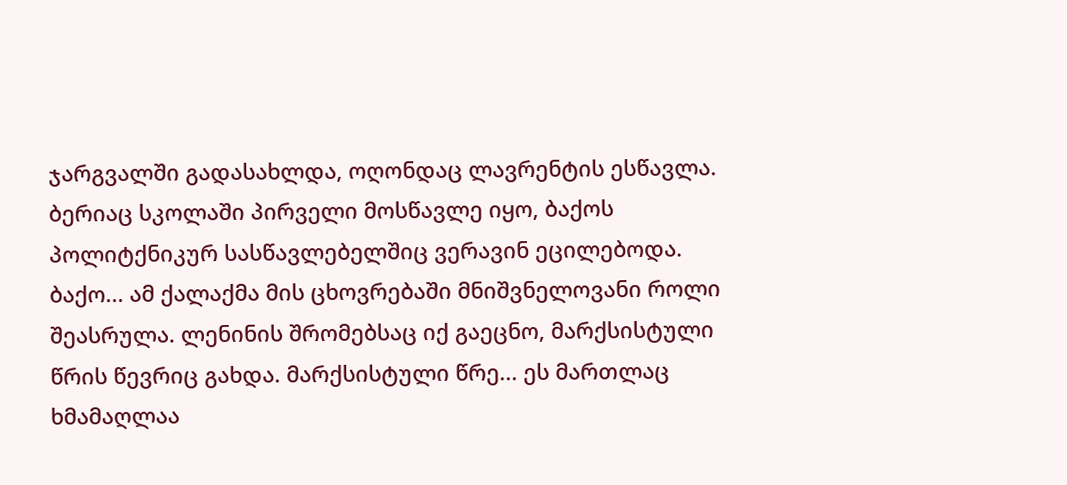ჯარგვალში გადასახლდა, ოღონდაც ლავრენტის ესწავლა. ბერიაც სკოლაში პირველი მოსწავლე იყო, ბაქოს პოლიტქნიკურ სასწავლებელშიც ვერავინ ეცილებოდა.
ბაქო... ამ ქალაქმა მის ცხოვრებაში მნიშვნელოვანი როლი შეასრულა. ლენინის შრომებსაც იქ გაეცნო, მარქსისტული წრის წევრიც გახდა. მარქსისტული წრე... ეს მართლაც ხმამაღლაა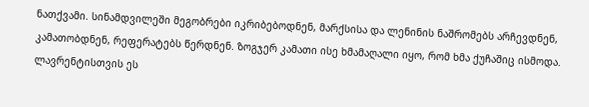ნათქვამი. სინამდვილეში მეგობრები იკრიბებოდნენ, მარქსისა და ლენინის ნაშრომებს არჩევდნენ, კამათობდნენ, რეფერატებს წერდნენ. ზოგჯერ კამათი ისე ხმამაღალი იყო, რომ ხმა ქუჩაშიც ისმოდა. ლავრენტისთვის ეს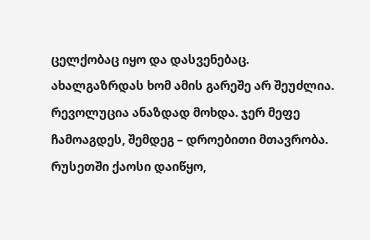ცელქობაც იყო და დასვენებაც. ახალგაზრდას ხომ ამის გარეშე არ შეუძლია.
რევოლუცია ანაზდად მოხდა. ჯერ მეფე ჩამოაგდეს, შემდეგ – დროებითი მთავრობა. რუსეთში ქაოსი დაიწყო,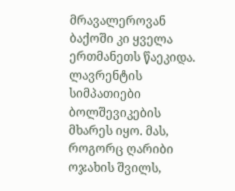მრავალეროვან ბაქოში კი ყველა ერთმანეთს წაეკიდა. ლავრენტის სიმპათიები ბოლშევიკების მხარეს იყო. მას, როგორც ღარიბი ოჯახის შვილს,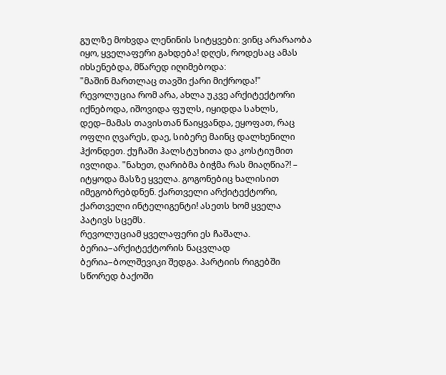გულზე მოხვდა ლენინის სიტყვები: ვინც არარაობა იყო, ყველაფერი გახდება! დღეს, როდესაც ამას იხსენებდა, მწარედ იღიმებოდა:
"მაშინ მართლაც თავში ქარი მიქროდა!"
რევოლუცია რომ არა, ახლა უკვე არქიტექტორი იქნებოდა, იშოვიდა ფულს, იყიდდა სახლს, დედ–მამას თავისთან წაიყვანდა, ეყოფათ, რაც ოფლი ღვარეს, დაე, სიბერე მაინც დალხენილი ჰქონდეთ. ქუჩაში ჰალსტუხითა და კოსტიუმით ივლიდა. "ნახეთ, ღარიბმა ბიჭმა რას მიაღწია?! – იტყოდა მასზე ყველა. გოგონებიც ხალისით იმეგობრებდნენ. ქართველი არქიტექტორი, ქართველი ინტელიგენტი! ასეთს ხომ ყველა პატივს სცემს.
რევოლუციამ ყველაფერი ეს ჩაშალა. ბერია–არქიტექტორის ნაცვლად ბერია–ბოლშევიკი შედგა. პარტიის რიგებში სწორედ ბაქოში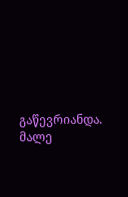გაწევრიანდა. მალე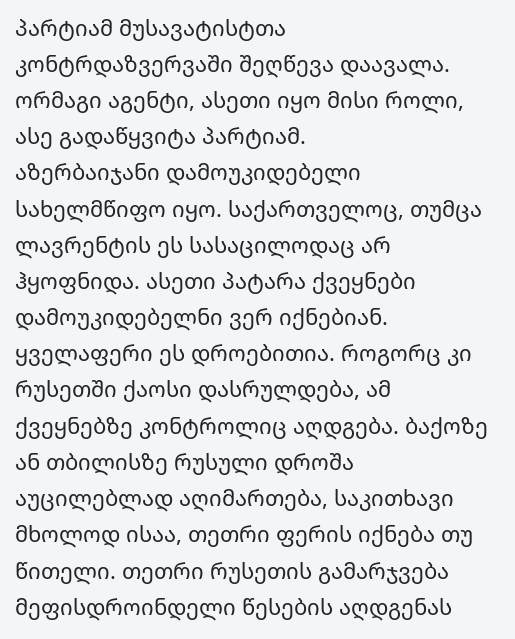პარტიამ მუსავატისტთა კონტრდაზვერვაში შეღწევა დაავალა. ორმაგი აგენტი, ასეთი იყო მისი როლი, ასე გადაწყვიტა პარტიამ.
აზერბაიჯანი დამოუკიდებელი სახელმწიფო იყო. საქართველოც, თუმცა ლავრენტის ეს სასაცილოდაც არ ჰყოფნიდა. ასეთი პატარა ქვეყნები დამოუკიდებელნი ვერ იქნებიან. ყველაფერი ეს დროებითია. როგორც კი რუსეთში ქაოსი დასრულდება, ამ ქვეყნებზე კონტროლიც აღდგება. ბაქოზე ან თბილისზე რუსული დროშა აუცილებლად აღიმართება, საკითხავი მხოლოდ ისაა, თეთრი ფერის იქნება თუ წითელი. თეთრი რუსეთის გამარჯვება მეფისდროინდელი წესების აღდგენას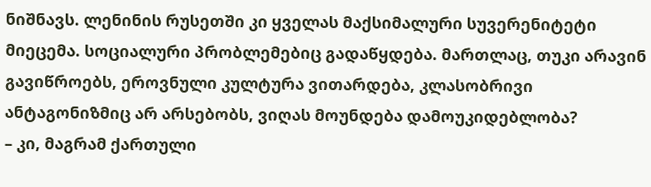ნიშნავს. ლენინის რუსეთში კი ყველას მაქსიმალური სუვერენიტეტი მიეცემა. სოციალური პრობლემებიც გადაწყდება. მართლაც, თუკი არავინ გავიწროებს, ეროვნული კულტურა ვითარდება, კლასობრივი ანტაგონიზმიც არ არსებობს, ვიღას მოუნდება დამოუკიდებლობა?
– კი, მაგრამ ქართული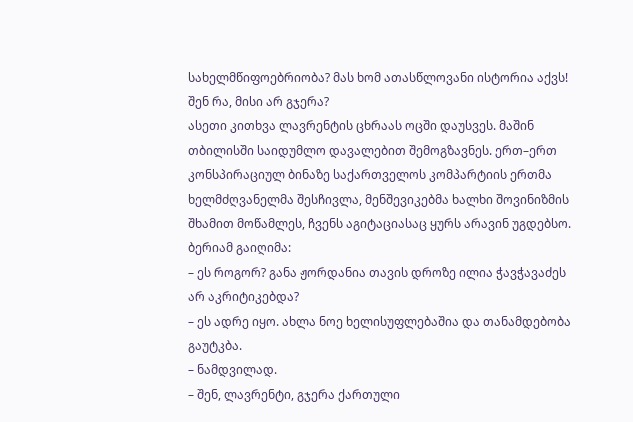სახელმწიფოებრიობა? მას ხომ ათასწლოვანი ისტორია აქვს! შენ რა, მისი არ გჯერა?
ასეთი კითხვა ლავრენტის ცხრაას ოცში დაუსვეს. მაშინ თბილისში საიდუმლო დავალებით შემოგზავნეს. ერთ–ერთ კონსპირაციულ ბინაზე საქართველოს კომპარტიის ერთმა ხელმძღვანელმა შესჩივლა, მენშევიკებმა ხალხი შოვინიზმის შხამით მოწამლეს, ჩვენს აგიტაციასაც ყურს არავინ უგდებსო. ბერიამ გაიღიმა:
– ეს როგორ? განა ჟორდანია თავის დროზე ილია ჭავჭავაძეს არ აკრიტიკებდა?
– ეს ადრე იყო. ახლა ნოე ხელისუფლებაშია და თანამდებობა გაუტკბა.
– ნამდვილად.
– შენ, ლავრენტი, გჯერა ქართული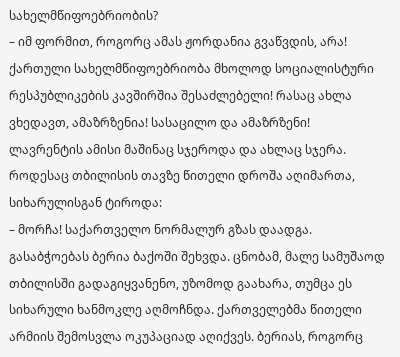სახელმწიფოებრიობის?
– იმ ფორმით, როგორც ამას ჟორდანია გვაწვდის, არა! ქართული სახელმწიფოებრიობა მხოლოდ სოციალისტური რესპუბლიკების კავშირშია შესაძლებელი! რასაც ახლა ვხედავთ, ამაზრზენია! სასაცილო და ამაზრზენი!
ლავრენტის ამისი მაშინაც სჯეროდა და ახლაც სჯერა. როდესაც თბილისის თავზე წითელი დროშა აღიმართა, სიხარულისგან ტიროდა:
– მორჩა! საქართველო ნორმალურ გზას დაადგა.
გასაბჭოებას ბერია ბაქოში შეხვდა. ცნობამ, მალე სამუშაოდ თბილისში გადაგიყვანენო, უზომოდ გაახარა, თუმცა ეს სიხარული ხანმოკლე აღმოჩნდა. ქართველებმა წითელი არმიის შემოსვლა ოკუპაციად აღიქვეს. ბერიას, როგორც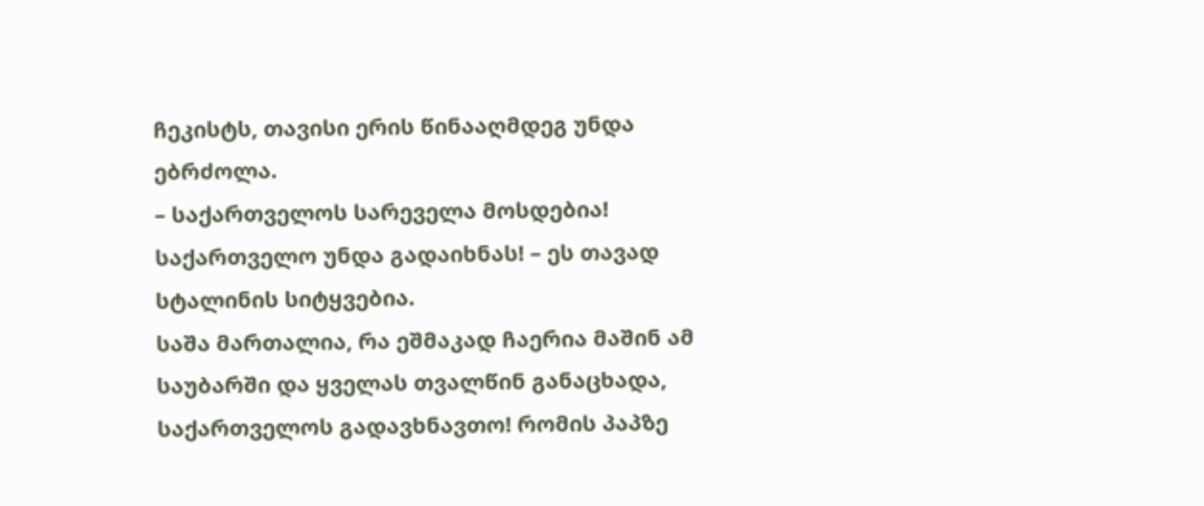ჩეკისტს, თავისი ერის წინააღმდეგ უნდა ებრძოლა.
– საქართველოს სარეველა მოსდებია! საქართველო უნდა გადაიხნას! – ეს თავად სტალინის სიტყვებია.
საშა მართალია, რა ეშმაკად ჩაერია მაშინ ამ საუბარში და ყველას თვალწინ განაცხადა, საქართველოს გადავხნავთო! რომის პაპზე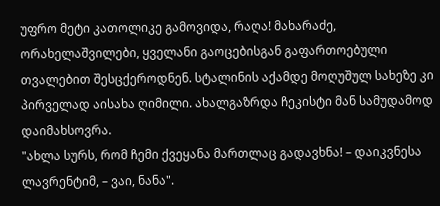უფრო მეტი კათოლიკე გამოვიდა, რაღა! მახარაძე, ორახელაშვილები, ყველანი გაოცებისგან გაფართოებული თვალებით შესცქეროდნენ. სტალინის აქამდე მოღუშულ სახეზე კი პირველად აისახა ღიმილი. ახალგაზრდა ჩეკისტი მან სამუდამოდ დაიმახსოვრა.
"ახლა სურს, რომ ჩემი ქვეყანა მართლაც გადავხნა! – დაიკვნესა ლავრენტიმ, – ვაი, ნანა".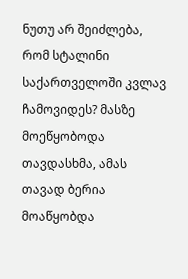ნუთუ არ შეიძლება, რომ სტალინი საქართველოში კვლავ ჩამოვიდეს? მასზე მოეწყობოდა თავდასხმა, ამას თავად ბერია მოაწყობდა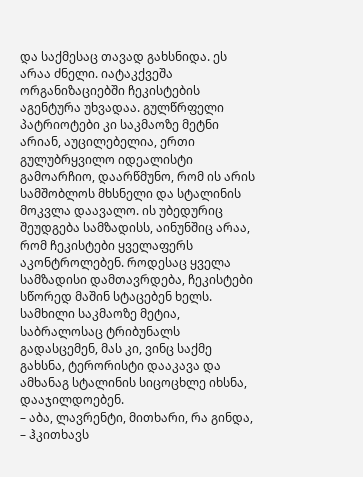და საქმესაც თავად გახსნიდა. ეს არაა ძნელი. იატაკქვეშა ორგანიზაციებში ჩეკისტების აგენტურა უხვადაა. გულწრფელი პატრიოტები კი საკმაოზე მეტნი არიან, აუცილებელია, ერთი გულუბრყვილო იდეალისტი გამოარჩიო, დაარწმუნო, რომ ის არის სამშობლოს მხსნელი და სტალინის მოკვლა დაავალო. ის უბედურიც შეუდგება სამზადისს, აინუნშიც არაა, რომ ჩეკისტები ყველაფერს აკონტროლებენ. როდესაც ყველა სამზადისი დამთავრდება, ჩეკისტები სწორედ მაშინ სტაცებენ ხელს. სამხილი საკმაოზე მეტია, საბრალოსაც ტრიბუნალს გადასცემენ, მას კი, ვინც საქმე გახსნა, ტერორისტი დააკავა და ამხანაგ სტალინის სიცოცხლე იხსნა, დააჯილდოებენ.
– აბა, ლავრენტი, მითხარი, რა გინდა, – ჰკითხავს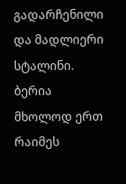გადარჩენილი და მადლიერი სტალინი.
ბერია მხოლოდ ერთ რაიმეს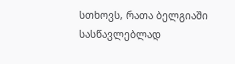სთხოვს, რათა ბელგიაში სასწავლებლად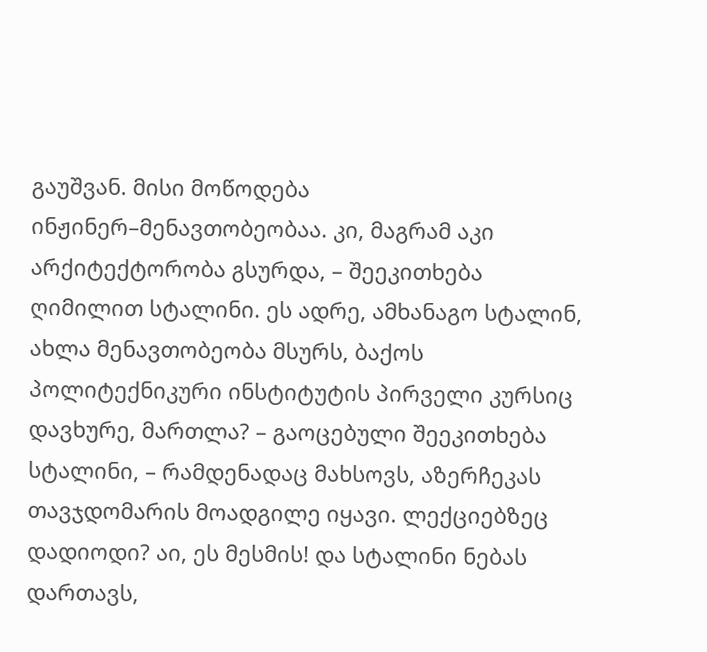გაუშვან. მისი მოწოდება ინჟინერ–მენავთობეობაა. კი, მაგრამ აკი არქიტექტორობა გსურდა, – შეეკითხება ღიმილით სტალინი. ეს ადრე, ამხანაგო სტალინ, ახლა მენავთობეობა მსურს, ბაქოს პოლიტექნიკური ინსტიტუტის პირველი კურსიც დავხურე, მართლა? – გაოცებული შეეკითხება სტალინი, – რამდენადაც მახსოვს, აზერჩეკას თავჯდომარის მოადგილე იყავი. ლექციებზეც დადიოდი? აი, ეს მესმის! და სტალინი ნებას დართავს,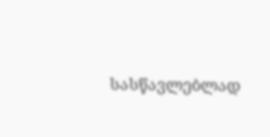სასწავლებლად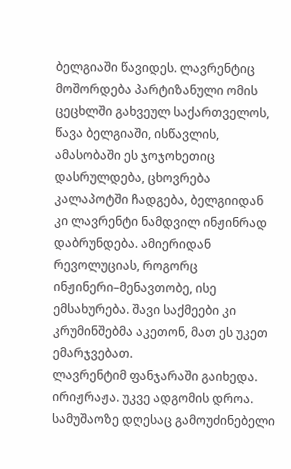ბელგიაში წავიდეს. ლავრენტიც მოშორდება პარტიზანული ომის ცეცხლში გახვეულ საქართველოს, წავა ბელგიაში, ისწავლის, ამასობაში ეს ჯოჯოხეთიც დასრულდება, ცხოვრება კალაპოტში ჩადგება, ბელგიიდან კი ლავრენტი ნამდვილ ინჟინრად დაბრუნდება. ამიერიდან რევოლუციას, როგორც ინჟინერი–მენავთობე, ისე ემსახურება. შავი საქმეები კი კრუმინშებმა აკეთონ, მათ ეს უკეთ ემარჯვებათ.
ლავრენტიმ ფანჯარაში გაიხედა. ირიჟრაჟა. უკვე ადგომის დროა. სამუშაოზე დღესაც გამოუძინებელი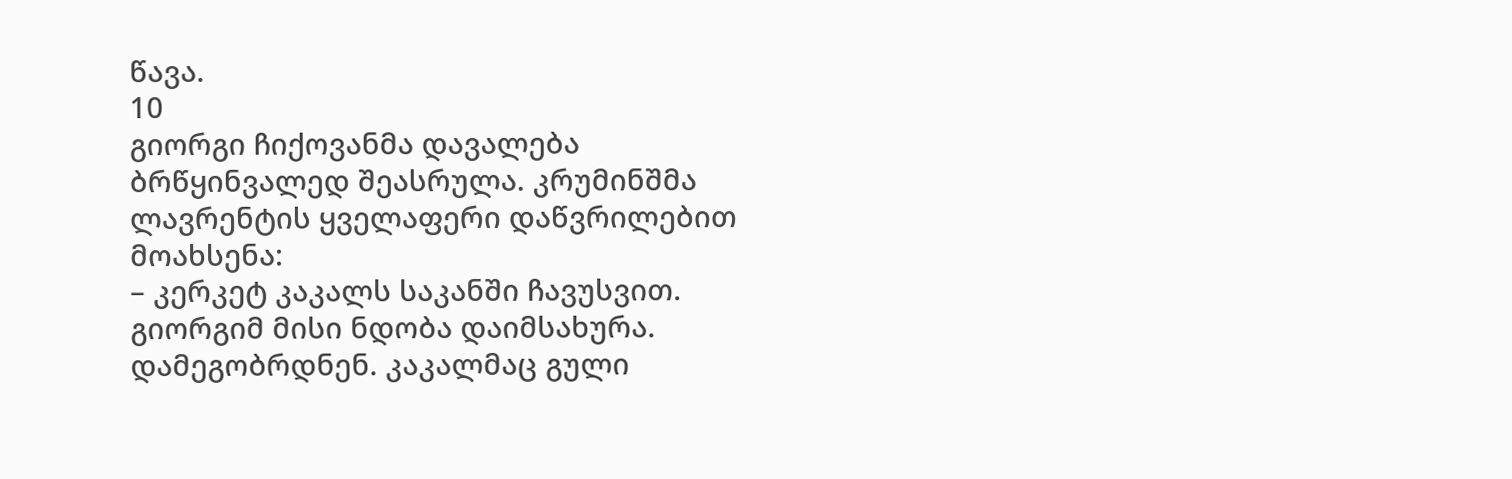წავა.
10
გიორგი ჩიქოვანმა დავალება ბრწყინვალედ შეასრულა. კრუმინშმა ლავრენტის ყველაფერი დაწვრილებით მოახსენა:
– კერკეტ კაკალს საკანში ჩავუსვით. გიორგიმ მისი ნდობა დაიმსახურა. დამეგობრდნენ. კაკალმაც გული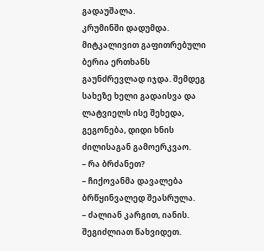გადაუშალა.
კრუმინში დადუმდა. მიტკალივით გაფითრებული ბერია ერთხანს გაუნძრევლად იჯდა. შემდეგ სახეზე ხელი გადაისვა და ლატვიელს ისე შეხედა, გეგონება, დიდი ხნის ძილისაგან გამოერკვაო.
– რა ბრძანეთ?
– ჩიქოვანმა დავალება ბრწყინვალედ შეასრულა.
– ძალიან კარგით, იანის. შეგიძლიათ წახვიდეთ.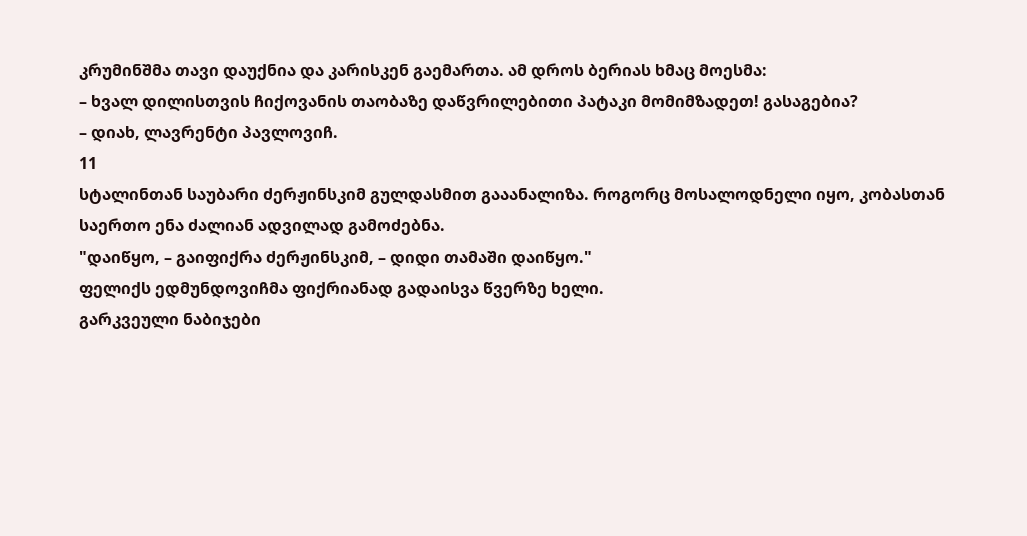კრუმინშმა თავი დაუქნია და კარისკენ გაემართა. ამ დროს ბერიას ხმაც მოესმა:
– ხვალ დილისთვის ჩიქოვანის თაობაზე დაწვრილებითი პატაკი მომიმზადეთ! გასაგებია?
– დიახ, ლავრენტი პავლოვიჩ.
11
სტალინთან საუბარი ძერჟინსკიმ გულდასმით გააანალიზა. როგორც მოსალოდნელი იყო, კობასთან საერთო ენა ძალიან ადვილად გამოძებნა.
"დაიწყო, – გაიფიქრა ძერჟინსკიმ, – დიდი თამაში დაიწყო."
ფელიქს ედმუნდოვიჩმა ფიქრიანად გადაისვა წვერზე ხელი.
გარკვეული ნაბიჯები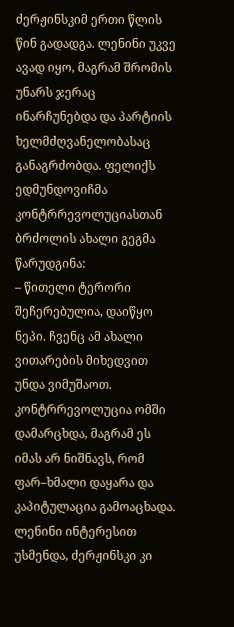ძერჟინსკიმ ერთი წლის წინ გადადგა. ლენინი უკვე ავად იყო, მაგრამ შრომის უნარს ჯერაც ინარჩუნებდა და პარტიის ხელმძღვანელობასაც განაგრძობდა. ფელიქს ედმუნდოვიჩმა კონტრრევოლუციასთან ბრძოლის ახალი გეგმა წარუდგინა:
– წითელი ტერორი შეჩერებულია, დაიწყო ნეპი. ჩვენც ამ ახალი ვითარების მიხედვით უნდა ვიმუშაოთ. კონტრრევოლუცია ომში დამარცხდა, მაგრამ ეს იმას არ ნიშნავს, რომ ფარ–ხმალი დაყარა და კაპიტულაცია გამოაცხადა.
ლენინი ინტერესით უსმენდა, ძერჟინსკი კი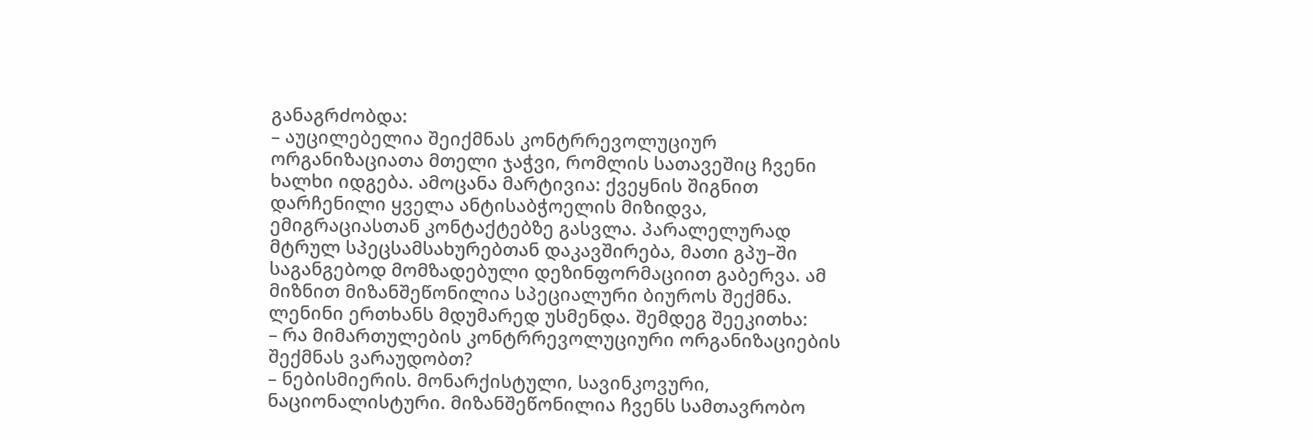განაგრძობდა:
– აუცილებელია შეიქმნას კონტრრევოლუციურ ორგანიზაციათა მთელი ჯაჭვი, რომლის სათავეშიც ჩვენი ხალხი იდგება. ამოცანა მარტივია: ქვეყნის შიგნით დარჩენილი ყველა ანტისაბჭოელის მიზიდვა, ემიგრაციასთან კონტაქტებზე გასვლა. პარალელურად მტრულ სპეცსამსახურებთან დაკავშირება, მათი გპუ–ში საგანგებოდ მომზადებული დეზინფორმაციით გაბერვა. ამ მიზნით მიზანშეწონილია სპეციალური ბიუროს შექმნა.
ლენინი ერთხანს მდუმარედ უსმენდა. შემდეგ შეეკითხა:
– რა მიმართულების კონტრრევოლუციური ორგანიზაციების შექმნას ვარაუდობთ?
– ნებისმიერის. მონარქისტული, სავინკოვური, ნაციონალისტური. მიზანშეწონილია ჩვენს სამთავრობო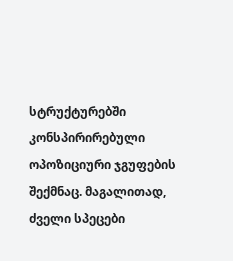სტრუქტურებში კონსპირირებული ოპოზიციური ჯგუფების შექმნაც. მაგალითად, ძველი სპეცები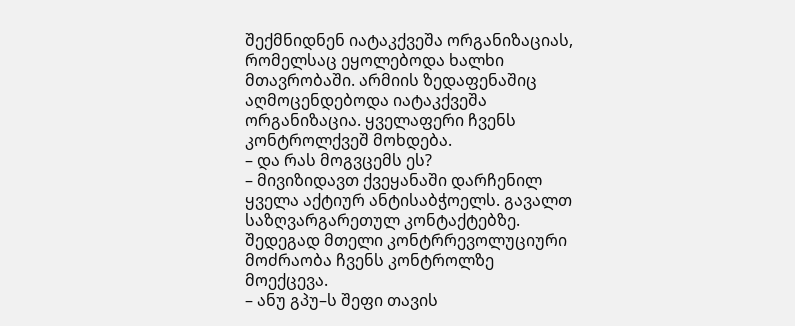შექმნიდნენ იატაკქვეშა ორგანიზაციას, რომელსაც ეყოლებოდა ხალხი მთავრობაში. არმიის ზედაფენაშიც აღმოცენდებოდა იატაკქვეშა ორგანიზაცია. ყველაფერი ჩვენს კონტროლქვეშ მოხდება.
– და რას მოგვცემს ეს?
– მივიზიდავთ ქვეყანაში დარჩენილ ყველა აქტიურ ანტისაბჭოელს. გავალთ საზღვარგარეთულ კონტაქტებზე. შედეგად მთელი კონტრრევოლუციური მოძრაობა ჩვენს კონტროლზე მოექცევა.
– ანუ გპუ–ს შეფი თავის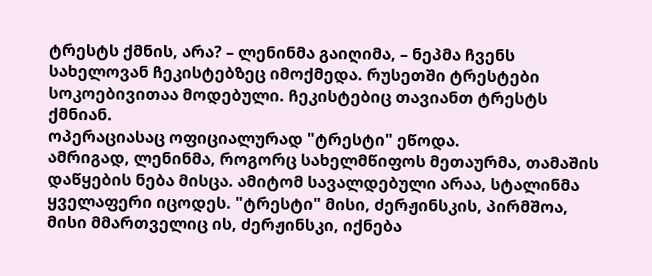ტრესტს ქმნის, არა? – ლენინმა გაიღიმა, – ნეპმა ჩვენს სახელოვან ჩეკისტებზეც იმოქმედა. რუსეთში ტრესტები სოკოებივითაა მოდებული. ჩეკისტებიც თავიანთ ტრესტს ქმნიან.
ოპერაციასაც ოფიციალურად "ტრესტი" ეწოდა.
ამრიგად, ლენინმა, როგორც სახელმწიფოს მეთაურმა, თამაშის დაწყების ნება მისცა. ამიტომ სავალდებული არაა, სტალინმა ყველაფერი იცოდეს. "ტრესტი" მისი, ძერჟინსკის, პირმშოა, მისი მმართველიც ის, ძერჟინსკი, იქნება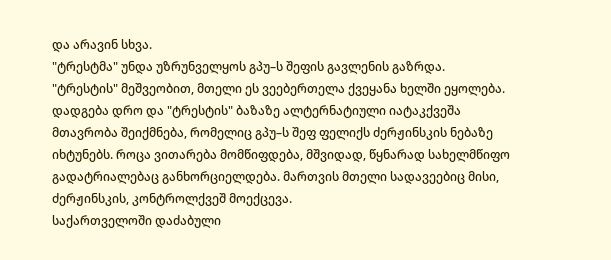და არავინ სხვა.
"ტრესტმა" უნდა უზრუნველყოს გპუ–ს შეფის გავლენის გაზრდა. "ტრესტის" მეშვეობით, მთელი ეს ვეებერთელა ქვეყანა ხელში ეყოლება. დადგება დრო და "ტრესტის" ბაზაზე ალტერნატიული იატაკქვეშა მთავრობა შეიქმნება, რომელიც გპუ–ს შეფ ფელიქს ძერჟინსკის ნებაზე იხტუნებს. როცა ვითარება მომწიფდება, მშვიდად, წყნარად სახელმწიფო გადატრიალებაც განხორციელდება. მართვის მთელი სადავეებიც მისი, ძერჟინსკის, კონტროლქვეშ მოექცევა.
საქართველოში დაძაბული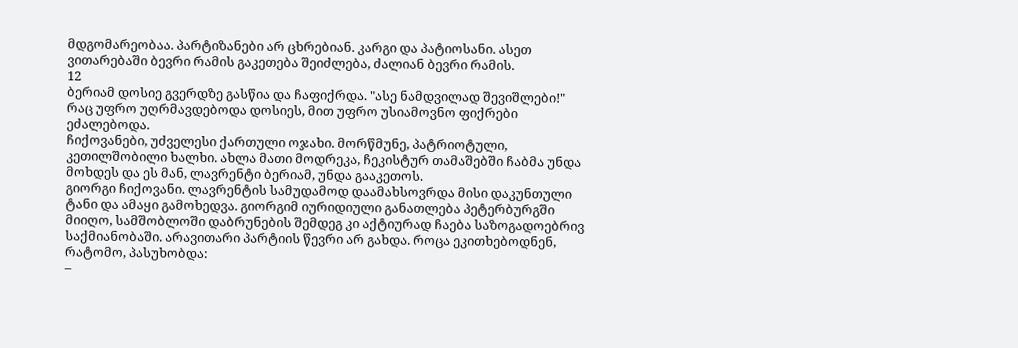მდგომარეობაა. პარტიზანები არ ცხრებიან. კარგი და პატიოსანი. ასეთ ვითარებაში ბევრი რამის გაკეთება შეიძლება, ძალიან ბევრი რამის.
12
ბერიამ დოსიე გვერდზე გასწია და ჩაფიქრდა. "ასე ნამდვილად შევიშლები!"
რაც უფრო უღრმავდებოდა დოსიეს, მით უფრო უსიამოვნო ფიქრები ეძალებოდა.
ჩიქოვანები, უძველესი ქართული ოჯახი. მორწმუნე, პატრიოტული, კეთილშობილი ხალხი. ახლა მათი მოდრეკა, ჩეკისტურ თამაშებში ჩაბმა უნდა მოხდეს და ეს მან, ლავრენტი ბერიამ, უნდა გააკეთოს.
გიორგი ჩიქოვანი. ლავრენტის სამუდამოდ დაამახსოვრდა მისი დაკუნთული ტანი და ამაყი გამოხედვა. გიორგიმ იურიდიული განათლება პეტერბურგში მიიღო, სამშობლოში დაბრუნების შემდეგ კი აქტიურად ჩაება საზოგადოებრივ საქმიანობაში. არავითარი პარტიის წევრი არ გახდა. როცა ეკითხებოდნენ, რატომო, პასუხობდა:
–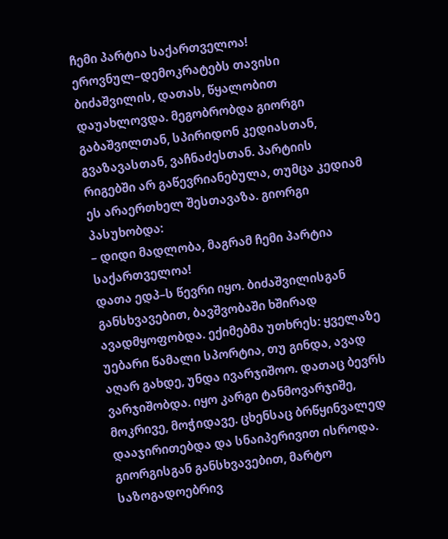ჩემი პარტია საქართველოა!
ეროვნულ–დემოკრატებს თავისი ბიძაშვილის, დათას, წყალობით დაუახლოვდა. მეგობრობდა გიორგი გაბაშვილთან, სპირიდონ კედიასთან, გვაზავასთან, ვაჩნაძესთან. პარტიის რიგებში არ გაწევრიანებულა, თუმცა კედიამ ეს არაერთხელ შესთავაზა. გიორგი პასუხობდა:
– დიდი მადლობა, მაგრამ ჩემი პარტია საქართველოა!
დათა ედპ–ს წევრი იყო. ბიძაშვილისგან განსხვავებით, ბავშვობაში ხშირად ავადმყოფობდა. ექიმებმა უთხრეს: ყველაზე უებარი წამალი სპორტია, თუ გინდა, ავად აღარ გახდე, უნდა ივარჯიშოო. დათაც ბევრს ვარჯიშობდა. იყო კარგი ტანმოვარჯიშე, მოკრივე, მოჭიდავე. ცხენსაც ბრწყინვალედ დააჯირითებდა და სნაიპერივით ისროდა. გიორგისგან განსხვავებით, მარტო საზოგადოებრივ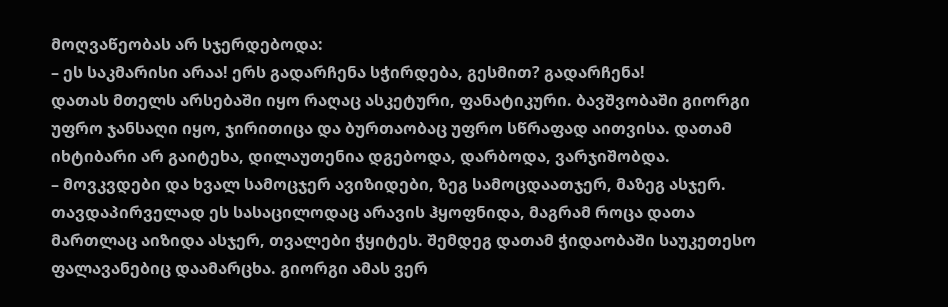მოღვაწეობას არ სჯერდებოდა:
– ეს საკმარისი არაა! ერს გადარჩენა სჭირდება, გესმით? გადარჩენა!
დათას მთელს არსებაში იყო რაღაც ასკეტური, ფანატიკური. ბავშვობაში გიორგი უფრო ჯანსაღი იყო, ჯირითიცა და ბურთაობაც უფრო სწრაფად აითვისა. დათამ იხტიბარი არ გაიტეხა, დილაუთენია დგებოდა, დარბოდა, ვარჯიშობდა.
– მოვკვდები და ხვალ სამოცჯერ ავიზიდები, ზეგ სამოცდაათჯერ, მაზეგ ასჯერ.
თავდაპირველად ეს სასაცილოდაც არავის ჰყოფნიდა, მაგრამ როცა დათა მართლაც აიზიდა ასჯერ, თვალები ჭყიტეს. შემდეგ დათამ ჭიდაობაში საუკეთესო ფალავანებიც დაამარცხა. გიორგი ამას ვერ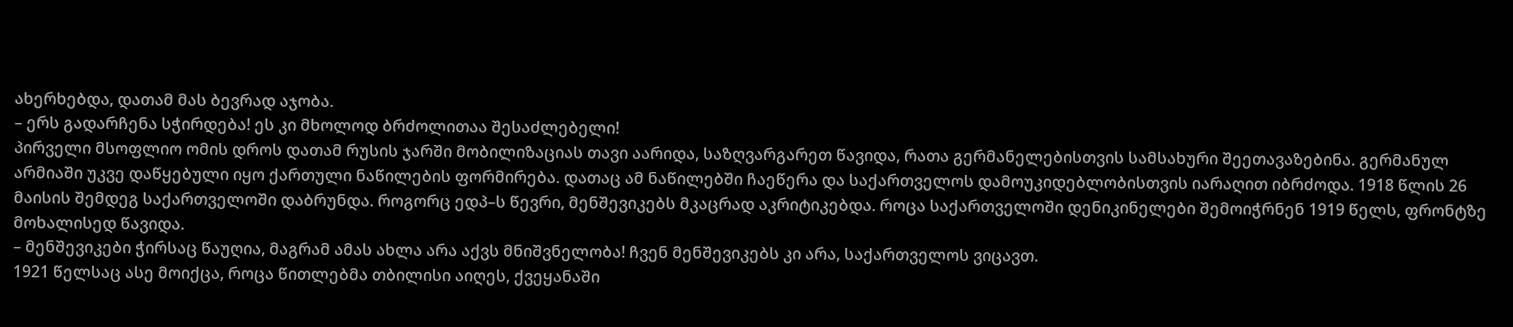ახერხებდა, დათამ მას ბევრად აჯობა.
– ერს გადარჩენა სჭირდება! ეს კი მხოლოდ ბრძოლითაა შესაძლებელი!
პირველი მსოფლიო ომის დროს დათამ რუსის ჯარში მობილიზაციას თავი აარიდა, საზღვარგარეთ წავიდა, რათა გერმანელებისთვის სამსახური შეეთავაზებინა. გერმანულ არმიაში უკვე დაწყებული იყო ქართული ნაწილების ფორმირება. დათაც ამ ნაწილებში ჩაეწერა და საქართველოს დამოუკიდებლობისთვის იარაღით იბრძოდა. 1918 წლის 26 მაისის შემდეგ საქართველოში დაბრუნდა. როგორც ედპ–ს წევრი, მენშევიკებს მკაცრად აკრიტიკებდა. როცა საქართველოში დენიკინელები შემოიჭრნენ 1919 წელს, ფრონტზე მოხალისედ წავიდა.
– მენშევიკები ჭირსაც წაუღია, მაგრამ ამას ახლა არა აქვს მნიშვნელობა! ჩვენ მენშევიკებს კი არა, საქართველოს ვიცავთ.
1921 წელსაც ასე მოიქცა, როცა წითლებმა თბილისი აიღეს, ქვეყანაში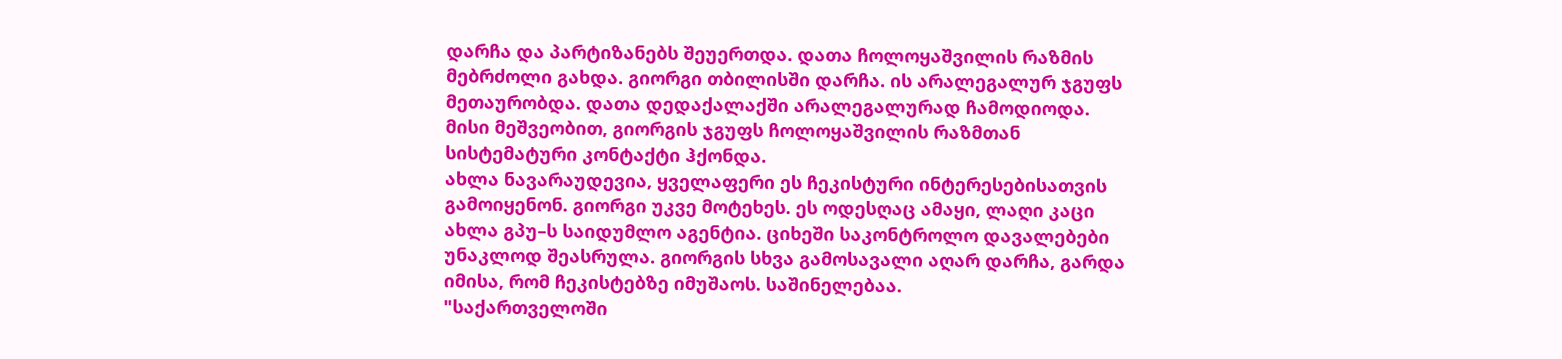დარჩა და პარტიზანებს შეუერთდა. დათა ჩოლოყაშვილის რაზმის მებრძოლი გახდა. გიორგი თბილისში დარჩა. ის არალეგალურ ჯგუფს მეთაურობდა. დათა დედაქალაქში არალეგალურად ჩამოდიოდა. მისი მეშვეობით, გიორგის ჯგუფს ჩოლოყაშვილის რაზმთან სისტემატური კონტაქტი ჰქონდა.
ახლა ნავარაუდევია, ყველაფერი ეს ჩეკისტური ინტერესებისათვის გამოიყენონ. გიორგი უკვე მოტეხეს. ეს ოდესღაც ამაყი, ლაღი კაცი ახლა გპუ–ს საიდუმლო აგენტია. ციხეში საკონტროლო დავალებები უნაკლოდ შეასრულა. გიორგის სხვა გამოსავალი აღარ დარჩა, გარდა იმისა, რომ ჩეკისტებზე იმუშაოს. საშინელებაა.
"საქართველოში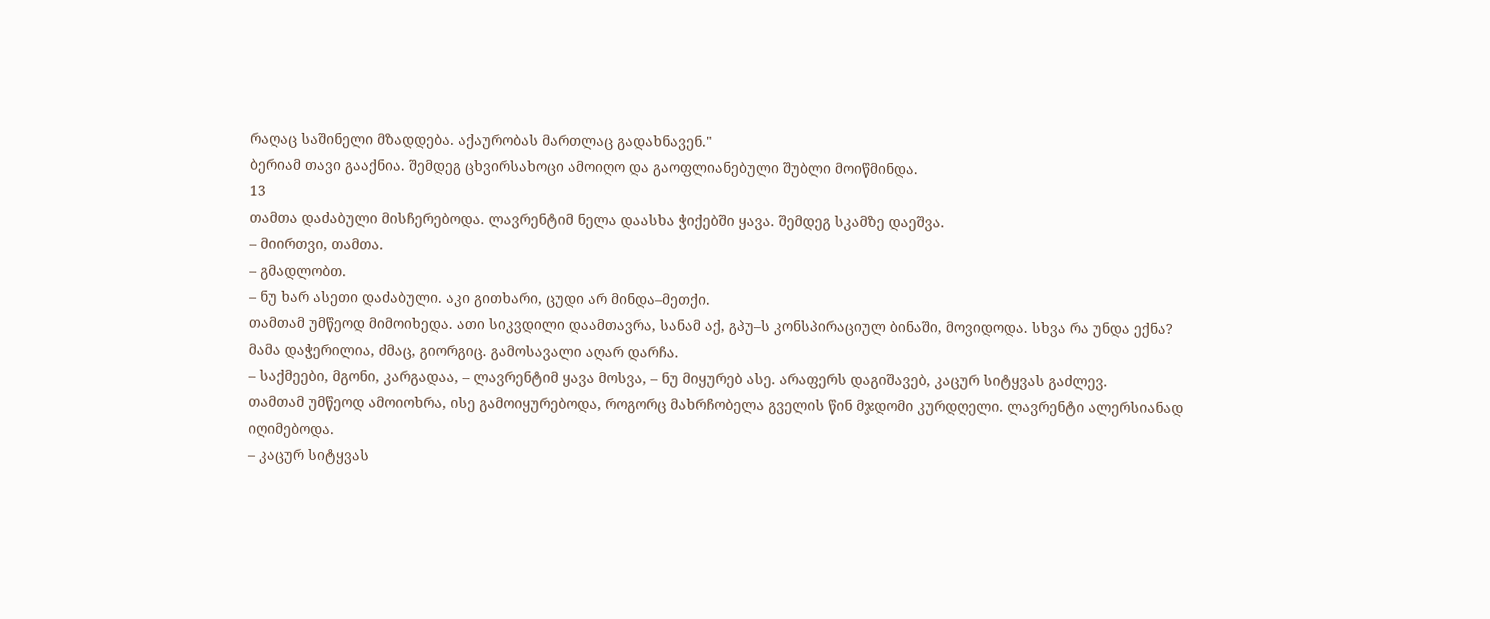რაღაც საშინელი მზადდება. აქაურობას მართლაც გადახნავენ."
ბერიამ თავი გააქნია. შემდეგ ცხვირსახოცი ამოიღო და გაოფლიანებული შუბლი მოიწმინდა.
13
თამთა დაძაბული მისჩერებოდა. ლავრენტიმ ნელა დაასხა ჭიქებში ყავა. შემდეგ სკამზე დაეშვა.
– მიირთვი, თამთა.
– გმადლობთ.
– ნუ ხარ ასეთი დაძაბული. აკი გითხარი, ცუდი არ მინდა–მეთქი.
თამთამ უმწეოდ მიმოიხედა. ათი სიკვდილი დაამთავრა, სანამ აქ, გპუ–ს კონსპირაციულ ბინაში, მოვიდოდა. სხვა რა უნდა ექნა? მამა დაჭერილია, ძმაც, გიორგიც. გამოსავალი აღარ დარჩა.
– საქმეები, მგონი, კარგადაა, – ლავრენტიმ ყავა მოსვა, – ნუ მიყურებ ასე. არაფერს დაგიშავებ, კაცურ სიტყვას გაძლევ.
თამთამ უმწეოდ ამოიოხრა, ისე გამოიყურებოდა, როგორც მახრჩობელა გველის წინ მჯდომი კურდღელი. ლავრენტი ალერსიანად იღიმებოდა.
– კაცურ სიტყვას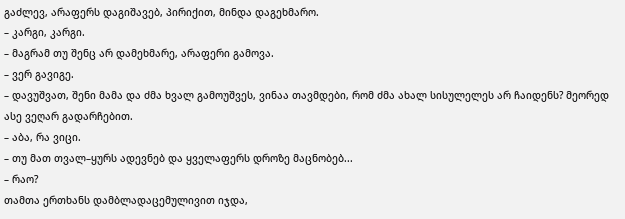გაძლევ, არაფერს დაგიშავებ, პირიქით, მინდა დაგეხმარო.
– კარგი, კარგი.
– მაგრამ თუ შენც არ დამეხმარე, არაფერი გამოვა.
– ვერ გავიგე.
– დავუშვათ, შენი მამა და ძმა ხვალ გამოუშვეს, ვინაა თავმდები, რომ ძმა ახალ სისულელეს არ ჩაიდენს? მეორედ ასე ვეღარ გადარჩებით.
– აბა, რა ვიცი.
– თუ მათ თვალ–ყურს ადევნებ და ყველაფერს დროზე მაცნობებ...
– რაო?
თამთა ერთხანს დამბლადაცემულივით იჯდა,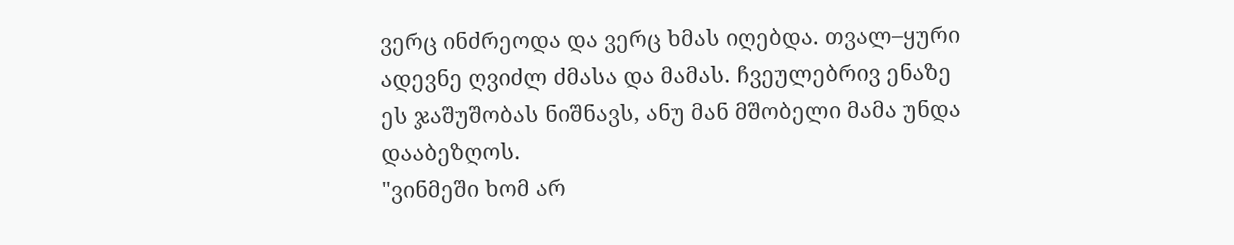ვერც ინძრეოდა და ვერც ხმას იღებდა. თვალ–ყური ადევნე ღვიძლ ძმასა და მამას. ჩვეულებრივ ენაზე ეს ჯაშუშობას ნიშნავს, ანუ მან მშობელი მამა უნდა დააბეზღოს.
"ვინმეში ხომ არ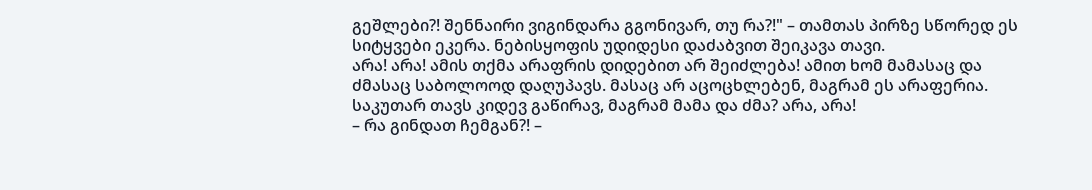გეშლები?! შენნაირი ვიგინდარა გგონივარ, თუ რა?!" – თამთას პირზე სწორედ ეს სიტყვები ეკერა. ნებისყოფის უდიდესი დაძაბვით შეიკავა თავი.
არა! არა! ამის თქმა არაფრის დიდებით არ შეიძლება! ამით ხომ მამასაც და ძმასაც საბოლოოდ დაღუპავს. მასაც არ აცოცხლებენ, მაგრამ ეს არაფერია. საკუთარ თავს კიდევ გაწირავ, მაგრამ მამა და ძმა? არა, არა!
– რა გინდათ ჩემგან?! –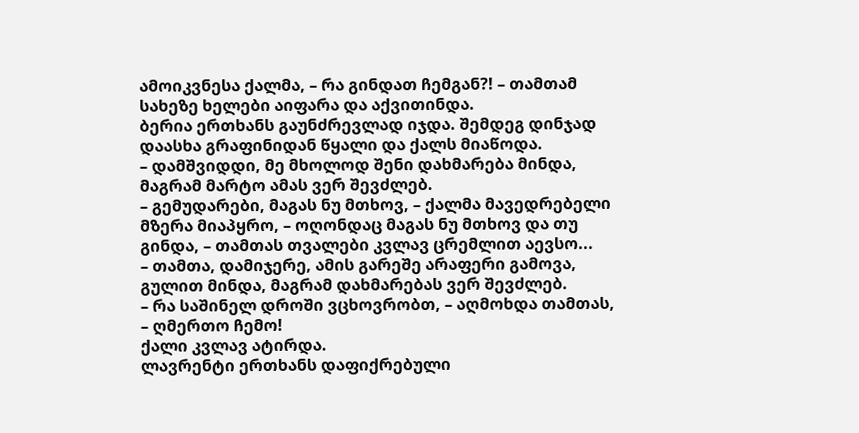ამოიკვნესა ქალმა, – რა გინდათ ჩემგან?! – თამთამ სახეზე ხელები აიფარა და აქვითინდა.
ბერია ერთხანს გაუნძრევლად იჯდა. შემდეგ დინჯად დაასხა გრაფინიდან წყალი და ქალს მიაწოდა.
– დამშვიდდი, მე მხოლოდ შენი დახმარება მინდა, მაგრამ მარტო ამას ვერ შევძლებ.
– გემუდარები, მაგას ნუ მთხოვ, – ქალმა მავედრებელი მზერა მიაპყრო, – ოღონდაც მაგას ნუ მთხოვ და თუ გინდა, – თამთას თვალები კვლავ ცრემლით აევსო...
– თამთა, დამიჯერე, ამის გარეშე არაფერი გამოვა, გულით მინდა, მაგრამ დახმარებას ვერ შევძლებ.
– რა საშინელ დროში ვცხოვრობთ, – აღმოხდა თამთას, – ღმერთო ჩემო!
ქალი კვლავ ატირდა.
ლავრენტი ერთხანს დაფიქრებული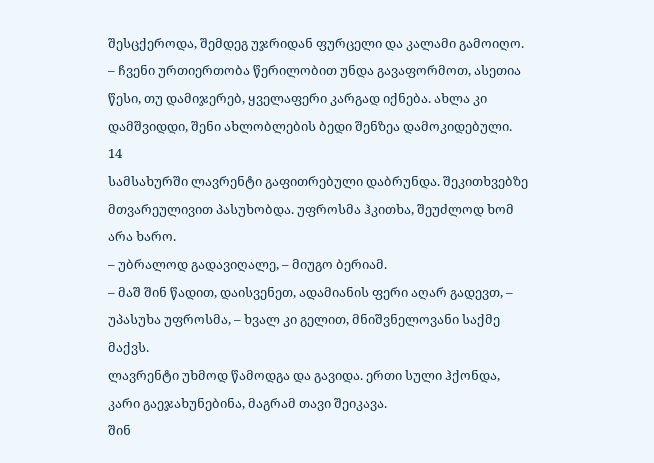შესცქეროდა, შემდეგ უჯრიდან ფურცელი და კალამი გამოიღო.
– ჩვენი ურთიერთობა წერილობით უნდა გავაფორმოთ, ასეთია წესი, თუ დამიჯერებ, ყველაფერი კარგად იქნება. ახლა კი დამშვიდდი, შენი ახლობლების ბედი შენზეა დამოკიდებული.
14
სამსახურში ლავრენტი გაფითრებული დაბრუნდა. შეკითხვებზე მთვარეულივით პასუხობდა. უფროსმა ჰკითხა, შეუძლოდ ხომ არა ხარო.
– უბრალოდ გადავიღალე, – მიუგო ბერიამ.
– მაშ შინ წადით, დაისვენეთ, ადამიანის ფერი აღარ გადევთ, – უპასუხა უფროსმა, – ხვალ კი გელით, მნიშვნელოვანი საქმე მაქვს.
ლავრენტი უხმოდ წამოდგა და გავიდა. ერთი სული ჰქონდა, კარი გაეჯახუნებინა, მაგრამ თავი შეიკავა.
შინ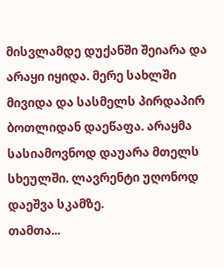მისვლამდე დუქანში შეიარა და არაყი იყიდა. მერე სახლში მივიდა და სასმელს პირდაპირ ბოთლიდან დაეწაფა. არაყმა სასიამოვნოდ დაუარა მთელს სხეულში. ლავრენტი უღონოდ დაეშვა სკამზე.
თამთა...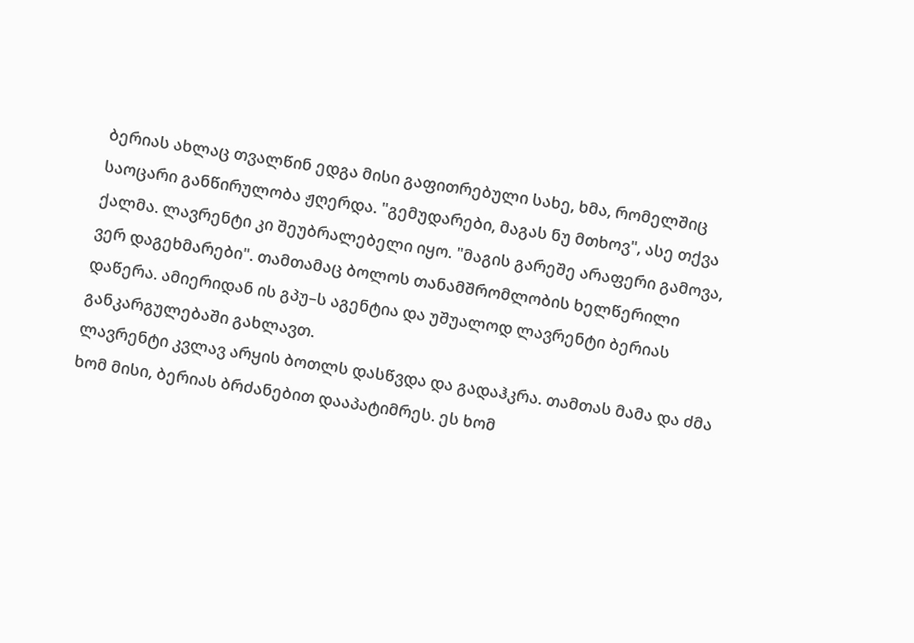ბერიას ახლაც თვალწინ ედგა მისი გაფითრებული სახე, ხმა, რომელშიც საოცარი განწირულობა ჟღერდა. "გემუდარები, მაგას ნუ მთხოვ", ასე თქვა ქალმა. ლავრენტი კი შეუბრალებელი იყო. "მაგის გარეშე არაფერი გამოვა, ვერ დაგეხმარები". თამთამაც ბოლოს თანამშრომლობის ხელწერილი დაწერა. ამიერიდან ის გპუ–ს აგენტია და უშუალოდ ლავრენტი ბერიას განკარგულებაში გახლავთ.
ლავრენტი კვლავ არყის ბოთლს დასწვდა და გადაჰკრა. თამთას მამა და ძმა ხომ მისი, ბერიას ბრძანებით დააპატიმრეს. ეს ხომ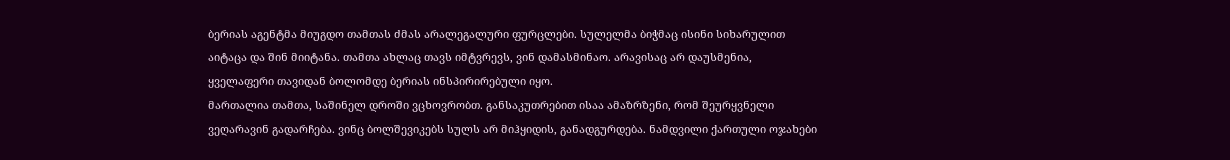ბერიას აგენტმა მიუგდო თამთას ძმას არალეგალური ფურცლები. სულელმა ბიჭმაც ისინი სიხარულით აიტაცა და შინ მიიტანა. თამთა ახლაც თავს იმტვრევს, ვინ დამასმინაო. არავისაც არ დაუსმენია, ყველაფერი თავიდან ბოლომდე ბერიას ინსპირირებული იყო.
მართალია თამთა, საშინელ დროში ვცხოვრობთ. განსაკუთრებით ისაა ამაზრზენი, რომ შეურყვნელი ვეღარავინ გადარჩება. ვინც ბოლშევიკებს სულს არ მიჰყიდის, განადგურდება. ნამდვილი ქართული ოჯახები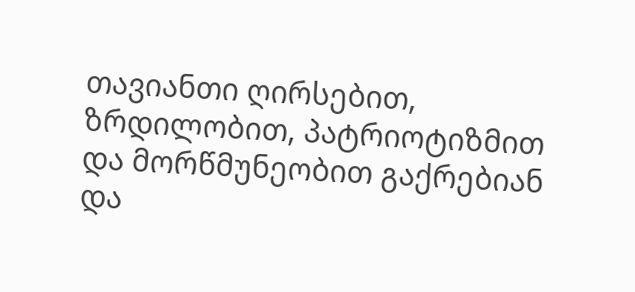თავიანთი ღირსებით, ზრდილობით, პატრიოტიზმით და მორწმუნეობით გაქრებიან და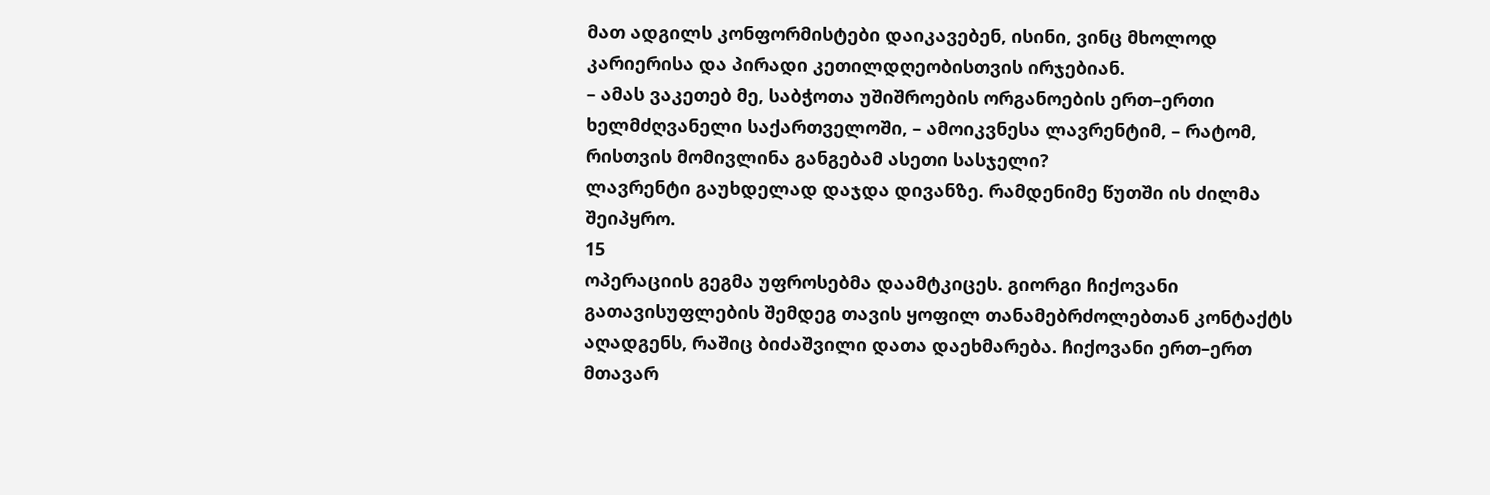მათ ადგილს კონფორმისტები დაიკავებენ, ისინი, ვინც მხოლოდ კარიერისა და პირადი კეთილდღეობისთვის ირჯებიან.
– ამას ვაკეთებ მე, საბჭოთა უშიშროების ორგანოების ერთ–ერთი ხელმძღვანელი საქართველოში, – ამოიკვნესა ლავრენტიმ, – რატომ, რისთვის მომივლინა განგებამ ასეთი სასჯელი?
ლავრენტი გაუხდელად დაჯდა დივანზე. რამდენიმე წუთში ის ძილმა შეიპყრო.
15
ოპერაციის გეგმა უფროსებმა დაამტკიცეს. გიორგი ჩიქოვანი გათავისუფლების შემდეგ თავის ყოფილ თანამებრძოლებთან კონტაქტს აღადგენს, რაშიც ბიძაშვილი დათა დაეხმარება. ჩიქოვანი ერთ–ერთ მთავარ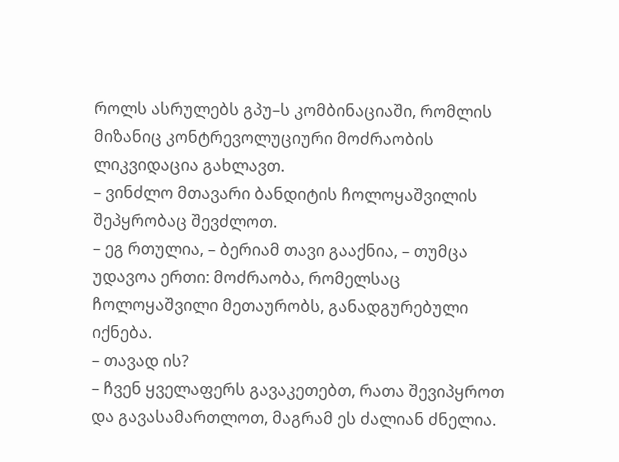როლს ასრულებს გპუ–ს კომბინაციაში, რომლის მიზანიც კონტრევოლუციური მოძრაობის ლიკვიდაცია გახლავთ.
– ვინძლო მთავარი ბანდიტის ჩოლოყაშვილის შეპყრობაც შევძლოთ.
– ეგ რთულია, – ბერიამ თავი გააქნია, – თუმცა უდავოა ერთი: მოძრაობა, რომელსაც ჩოლოყაშვილი მეთაურობს, განადგურებული იქნება.
– თავად ის?
– ჩვენ ყველაფერს გავაკეთებთ, რათა შევიპყროთ და გავასამართლოთ, მაგრამ ეს ძალიან ძნელია.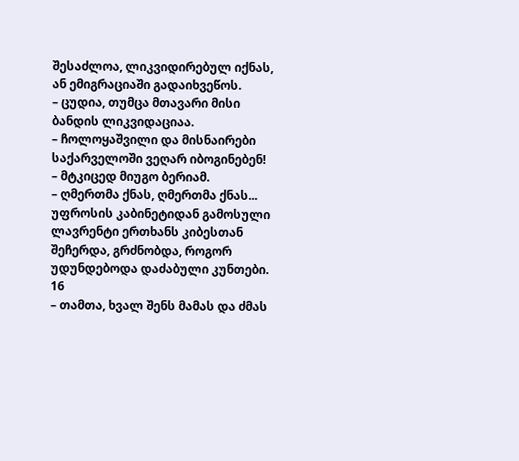შესაძლოა, ლიკვიდირებულ იქნას, ან ემიგრაციაში გადაიხვეწოს.
– ცუდია, თუმცა მთავარი მისი ბანდის ლიკვიდაციაა.
– ჩოლოყაშვილი და მისნაირები საქარველოში ვეღარ იბოგინებენ! – მტკიცედ მიუგო ბერიამ.
– ღმერთმა ქნას, ღმერთმა ქნას...
უფროსის კაბინეტიდან გამოსული ლავრენტი ერთხანს კიბესთან შეჩერდა, გრძნობდა, როგორ უდუნდებოდა დაძაბული კუნთები.
16
– თამთა, ხვალ შენს მამას და ძმას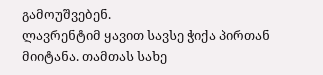გამოუშვებენ.
ლავრენტიმ ყავით სავსე ჭიქა პირთან მიიტანა. თამთას სახე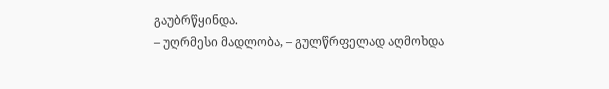გაუბრწყინდა.
– უღრმესი მადლობა, – გულწრფელად აღმოხდა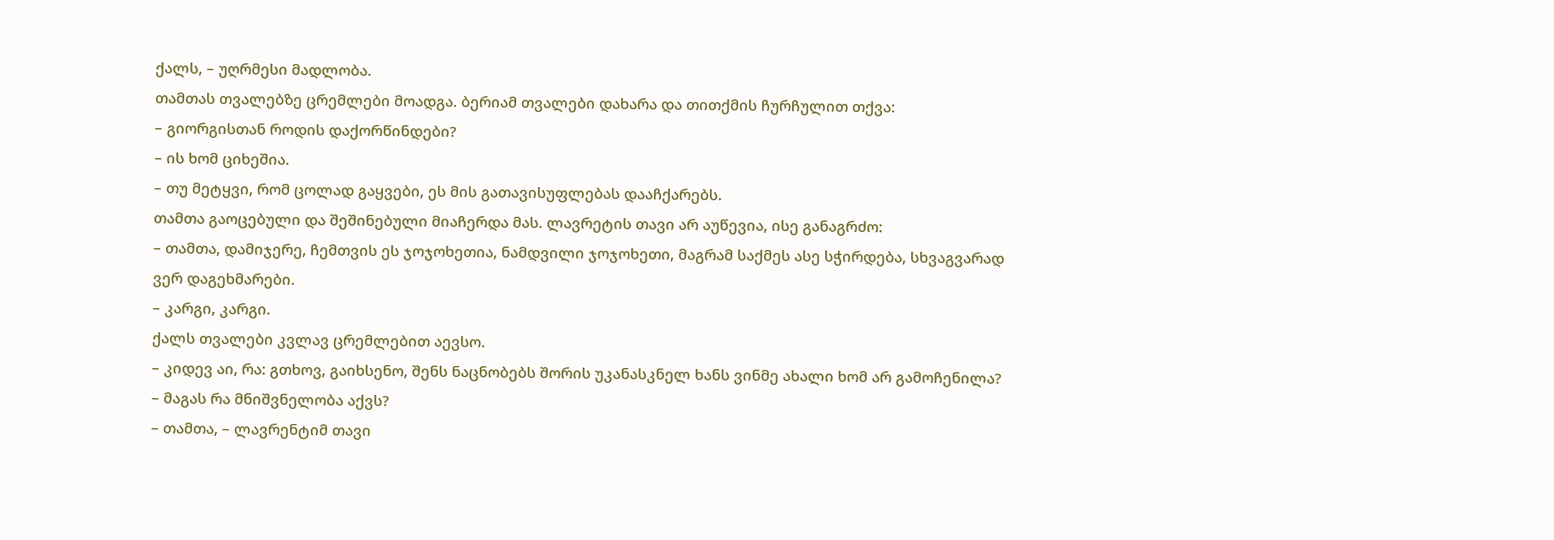ქალს, – უღრმესი მადლობა.
თამთას თვალებზე ცრემლები მოადგა. ბერიამ თვალები დახარა და თითქმის ჩურჩულით თქვა:
– გიორგისთან როდის დაქორწინდები?
– ის ხომ ციხეშია.
– თუ მეტყვი, რომ ცოლად გაყვები, ეს მის გათავისუფლებას დააჩქარებს.
თამთა გაოცებული და შეშინებული მიაჩერდა მას. ლავრეტის თავი არ აუწევია, ისე განაგრძო:
– თამთა, დამიჯერე, ჩემთვის ეს ჯოჯოხეთია, ნამდვილი ჯოჯოხეთი, მაგრამ საქმეს ასე სჭირდება, სხვაგვარად ვერ დაგეხმარები.
– კარგი, კარგი.
ქალს თვალები კვლავ ცრემლებით აევსო.
– კიდევ აი, რა: გთხოვ, გაიხსენო, შენს ნაცნობებს შორის უკანასკნელ ხანს ვინმე ახალი ხომ არ გამოჩენილა?
– მაგას რა მნიშვნელობა აქვს?
– თამთა, – ლავრენტიმ თავი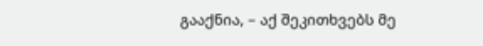გააქნია, – აქ შეკითხვებს მე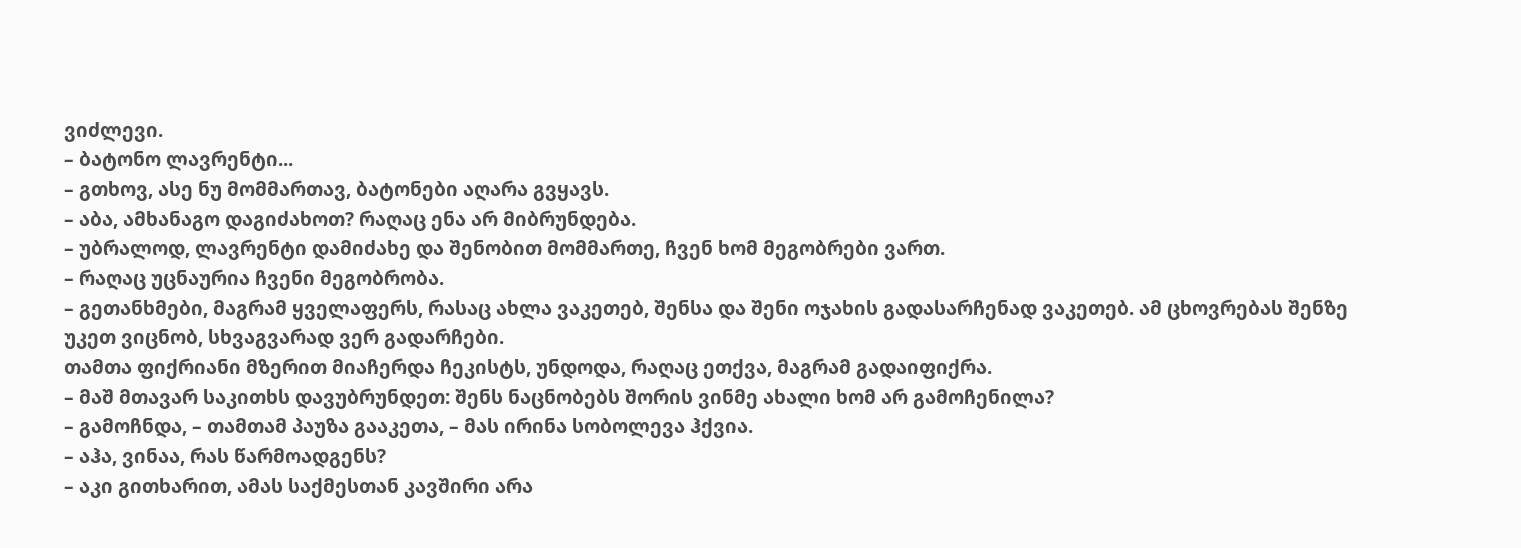ვიძლევი.
– ბატონო ლავრენტი...
– გთხოვ, ასე ნუ მომმართავ, ბატონები აღარა გვყავს.
– აბა, ამხანაგო დაგიძახოთ? რაღაც ენა არ მიბრუნდება.
– უბრალოდ, ლავრენტი დამიძახე და შენობით მომმართე, ჩვენ ხომ მეგობრები ვართ.
– რაღაც უცნაურია ჩვენი მეგობრობა.
– გეთანხმები, მაგრამ ყველაფერს, რასაც ახლა ვაკეთებ, შენსა და შენი ოჯახის გადასარჩენად ვაკეთებ. ამ ცხოვრებას შენზე უკეთ ვიცნობ, სხვაგვარად ვერ გადარჩები.
თამთა ფიქრიანი მზერით მიაჩერდა ჩეკისტს, უნდოდა, რაღაც ეთქვა, მაგრამ გადაიფიქრა.
– მაშ მთავარ საკითხს დავუბრუნდეთ: შენს ნაცნობებს შორის ვინმე ახალი ხომ არ გამოჩენილა?
– გამოჩნდა, – თამთამ პაუზა გააკეთა, – მას ირინა სობოლევა ჰქვია.
– აჰა, ვინაა, რას წარმოადგენს?
– აკი გითხარით, ამას საქმესთან კავშირი არა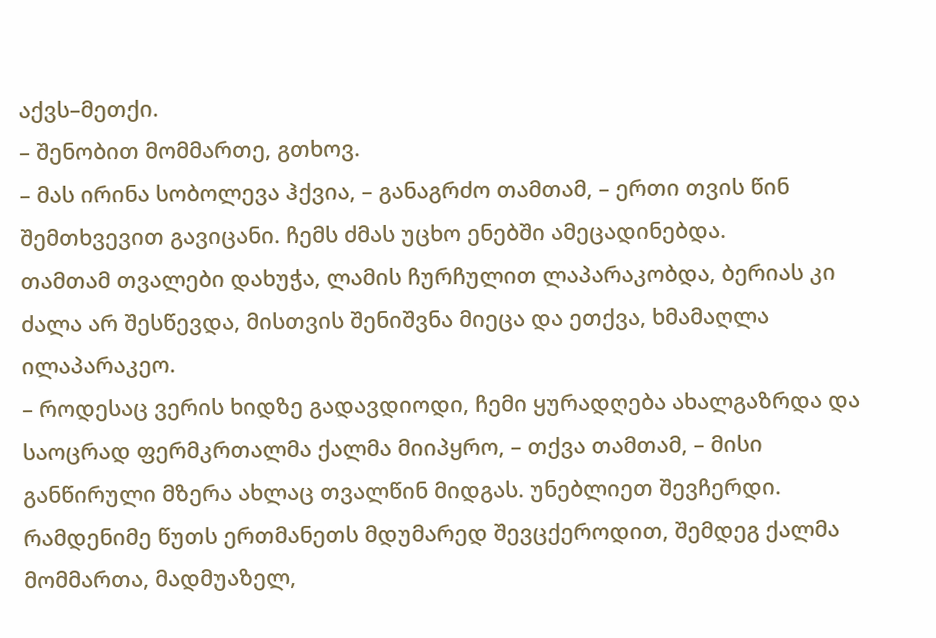აქვს–მეთქი.
– შენობით მომმართე, გთხოვ.
– მას ირინა სობოლევა ჰქვია, – განაგრძო თამთამ, – ერთი თვის წინ შემთხვევით გავიცანი. ჩემს ძმას უცხო ენებში ამეცადინებდა.
თამთამ თვალები დახუჭა, ლამის ჩურჩულით ლაპარაკობდა, ბერიას კი ძალა არ შესწევდა, მისთვის შენიშვნა მიეცა და ეთქვა, ხმამაღლა ილაპარაკეო.
– როდესაც ვერის ხიდზე გადავდიოდი, ჩემი ყურადღება ახალგაზრდა და საოცრად ფერმკრთალმა ქალმა მიიპყრო, – თქვა თამთამ, – მისი განწირული მზერა ახლაც თვალწინ მიდგას. უნებლიეთ შევჩერდი. რამდენიმე წუთს ერთმანეთს მდუმარედ შევცქეროდით, შემდეგ ქალმა მომმართა, მადმუაზელ,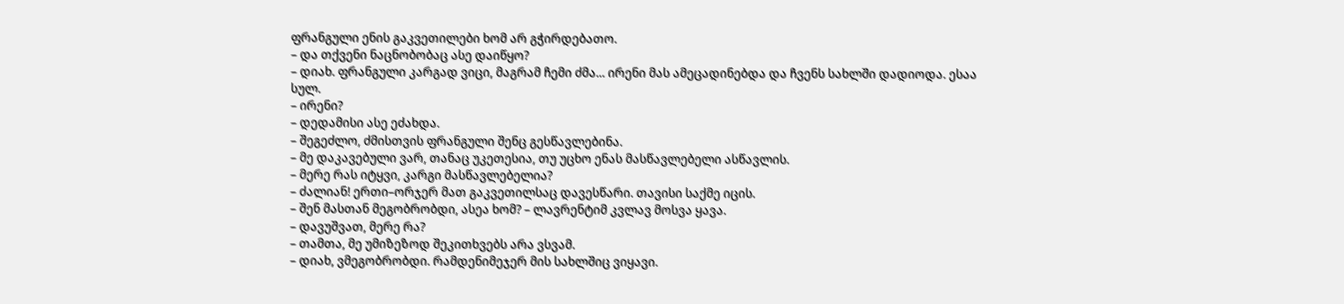ფრანგული ენის გაკვეთილები ხომ არ გჭირდებათო.
– და თქვენი ნაცნობობაც ასე დაიწყო?
– დიახ. ფრანგული კარგად ვიცი, მაგრამ ჩემი ძმა... ირენი მას ამეცადინებდა და ჩვენს სახლში დადიოდა. ესაა სულ.
– ირენი?
– დედამისი ასე ეძახდა.
– შეგეძლო, ძმისთვის ფრანგული შენც გესწავლებინა.
– მე დაკავებული ვარ, თანაც უკეთესია, თუ უცხო ენას მასწავლებელი ასწავლის.
– მერე რას იტყვი, კარგი მასწავლებელია?
– ძალიან! ერთი–ორჯერ მათ გაკვეთილსაც დავესწარი. თავისი საქმე იცის.
– შენ მასთან მეგობრობდი, ასეა ხომ? – ლავრენტიმ კვლავ მოსვა ყავა.
– დავუშვათ, მერე რა?
– თამთა, მე უმიზეზოდ შეკითხვებს არა ვსვამ.
– დიახ, ვმეგობრობდი. რამდენიმეჯერ მის სახლშიც ვიყავი.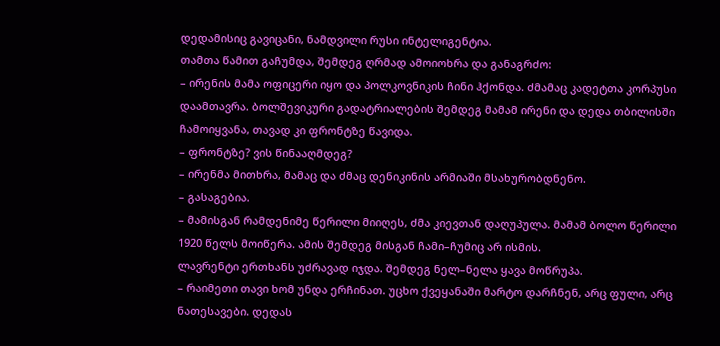დედამისიც გავიცანი, ნამდვილი რუსი ინტელიგენტია.
თამთა წამით გაჩუმდა, შემდეგ ღრმად ამოიოხრა და განაგრძო:
– ირენის მამა ოფიცერი იყო და პოლკოვნიკის ჩინი ჰქონდა. ძმამაც კადეტთა კორპუსი დაამთავრა. ბოლშევიკური გადატრიალების შემდეგ მამამ ირენი და დედა თბილისში ჩამოიყვანა, თავად კი ფრონტზე წავიდა.
– ფრონტზე? ვის წინააღმდეგ?
– ირენმა მითხრა, მამაც და ძმაც დენიკინის არმიაში მსახურობდნენო.
– გასაგებია.
– მამისგან რამდენიმე წერილი მიიღეს, ძმა კიევთან დაღუპულა. მამამ ბოლო წერილი 1920 წელს მოიწერა. ამის შემდეგ მისგან ჩამი–ჩუმიც არ ისმის.
ლავრენტი ერთხანს უძრავად იჯდა. შემდეგ ნელ–ნელა ყავა მოწრუპა.
– რაიმეთი თავი ხომ უნდა ერჩინათ. უცხო ქვეყანაში მარტო დარჩნენ, არც ფული, არც ნათესავები. დედას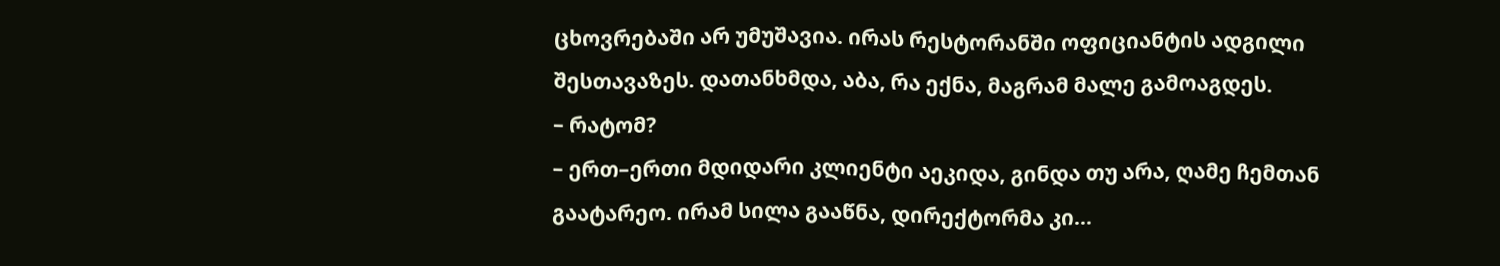ცხოვრებაში არ უმუშავია. ირას რესტორანში ოფიციანტის ადგილი შესთავაზეს. დათანხმდა, აბა, რა ექნა, მაგრამ მალე გამოაგდეს.
– რატომ?
– ერთ–ერთი მდიდარი კლიენტი აეკიდა, გინდა თუ არა, ღამე ჩემთან გაატარეო. ირამ სილა გააწნა, დირექტორმა კი...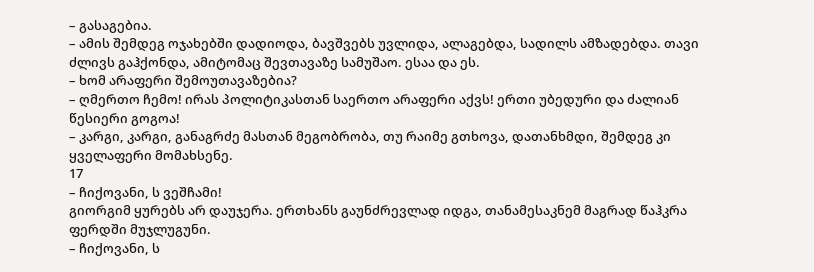– გასაგებია.
– ამის შემდეგ ოჯახებში დადიოდა, ბავშვებს უვლიდა, ალაგებდა, სადილს ამზადებდა. თავი ძლივს გაჰქონდა, ამიტომაც შევთავაზე სამუშაო. ესაა და ეს.
– ხომ არაფერი შემოუთავაზებია?
– ღმერთო ჩემო! ირას პოლიტიკასთან საერთო არაფერი აქვს! ერთი უბედური და ძალიან წესიერი გოგოა!
– კარგი, კარგი, განაგრძე მასთან მეგობრობა, თუ რაიმე გთხოვა, დათანხმდი, შემდეგ კი ყველაფერი მომახსენე.
17
– ჩიქოვანი, ს ვეშჩამი!
გიორგიმ ყურებს არ დაუჯერა. ერთხანს გაუნძრევლად იდგა, თანამესაკნემ მაგრად წაჰკრა ფერდში მუჯლუგუნი.
– ჩიქოვანი, ს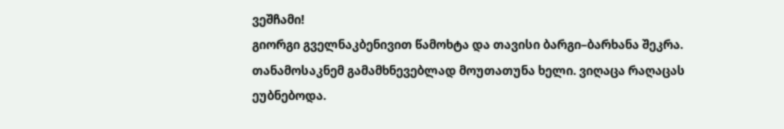ვეშჩამი!
გიორგი გველნაკბენივით წამოხტა და თავისი ბარგი–ბარხანა შეკრა. თანამოსაკნემ გამამხნევებლად მოუთათუნა ხელი. ვიღაცა რაღაცას ეუბნებოდა.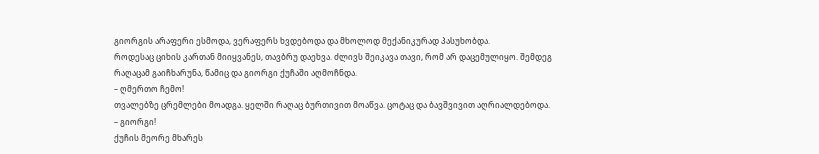გიორგის არაფერი ესმოდა, ვერაფერს ხვდებოდა და მხოლოდ მექანიკურად პასუხობდა.
როდესაც ციხის კართან მიიყვანეს, თავბრუ დაეხვა. ძლივს შეიკავა თავი, რომ არ დაცემულიყო. შემდეგ რაღაცამ გაიჩხარუნა, წამიც და გიორგი ქუჩაში აღმოჩნდა.
– ღმერთო ჩემო!
თვალებზე ცრემლები მოადგა. ყელში რაღაც ბურთივით მოაწვა. ცოტაც და ბავშვივით აღრიალდებოდა.
– გიორგი!
ქუჩის მეორე მხარეს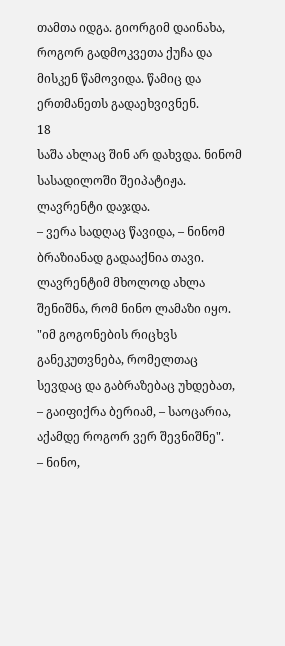თამთა იდგა. გიორგიმ დაინახა, როგორ გადმოკვეთა ქუჩა და მისკენ წამოვიდა. წამიც და ერთმანეთს გადაეხვივნენ.
18
საშა ახლაც შინ არ დახვდა. ნინომ სასადილოში შეიპატიჟა. ლავრენტი დაჯდა.
– ვერა სადღაც წავიდა, – ნინომ ბრაზიანად გადააქნია თავი.
ლავრენტიმ მხოლოდ ახლა შენიშნა, რომ ნინო ლამაზი იყო. "იმ გოგონების რიცხვს განეკუთვნება, რომელთაც სევდაც და გაბრაზებაც უხდებათ, – გაიფიქრა ბერიამ, – საოცარია, აქამდე როგორ ვერ შევნიშნე".
– ნინო,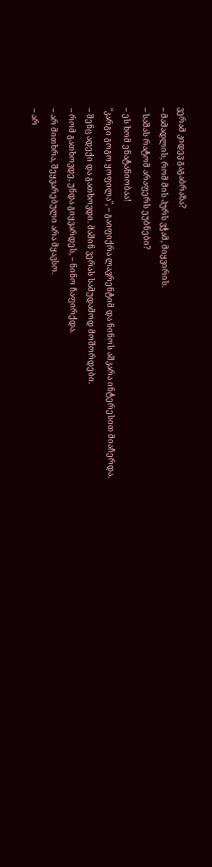ვერამ კიდევ გაგაბრაზა?
– მამადლის, რომ მის პურს ვჭამ, მიყვირის.
– საშას რატომ არაფერს ეუბნები?
– ეს ხომ ენატანიობაა!
"კარგი გოგო ყოფილა", – გაიფიქრა ლავრენტიმ და ნინოს აშკარა ინტერესით მიაჩერდა.
– შენც ადექი და გათხოვდი. მაშინ ვერას სამუდამოდ მოშორდები.
– რომ გათხოვდე, უნდა გიყვარდეს, – ნინო ჩაფირქდა.
– არ მითხრა, შეყვარებული არა მყავსო.
– არ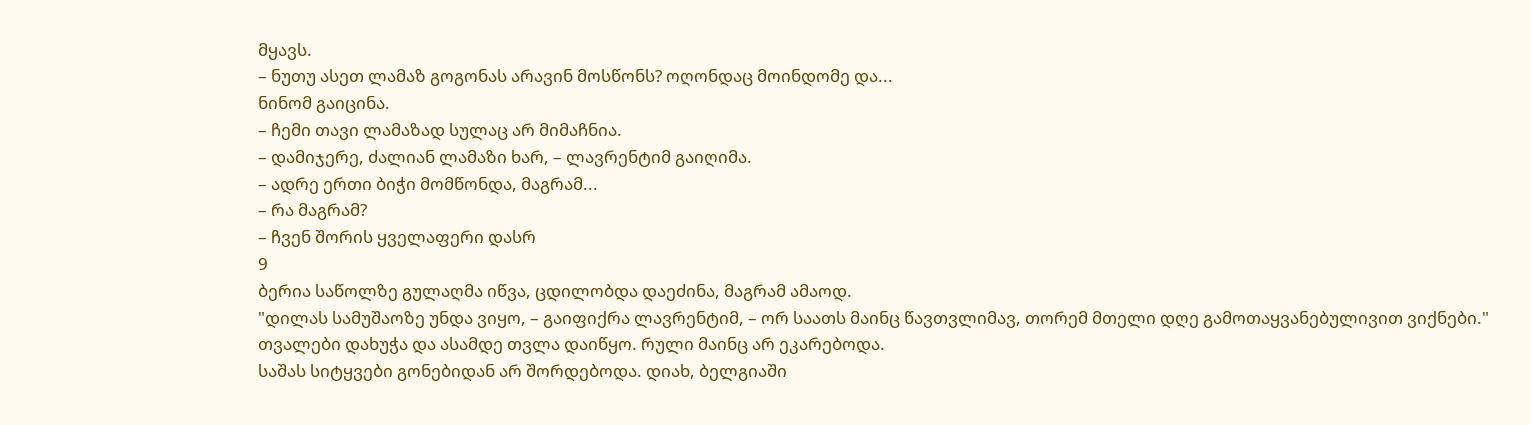მყავს.
– ნუთუ ასეთ ლამაზ გოგონას არავინ მოსწონს? ოღონდაც მოინდომე და...
ნინომ გაიცინა.
– ჩემი თავი ლამაზად სულაც არ მიმაჩნია.
– დამიჯერე, ძალიან ლამაზი ხარ, – ლავრენტიმ გაიღიმა.
– ადრე ერთი ბიჭი მომწონდა, მაგრამ...
– რა მაგრამ?
– ჩვენ შორის ყველაფერი დასრ
9
ბერია საწოლზე გულაღმა იწვა, ცდილობდა დაეძინა, მაგრამ ამაოდ.
"დილას სამუშაოზე უნდა ვიყო, – გაიფიქრა ლავრენტიმ, – ორ საათს მაინც წავთვლიმავ, თორემ მთელი დღე გამოთაყვანებულივით ვიქნები."
თვალები დახუჭა და ასამდე თვლა დაიწყო. რული მაინც არ ეკარებოდა.
საშას სიტყვები გონებიდან არ შორდებოდა. დიახ, ბელგიაში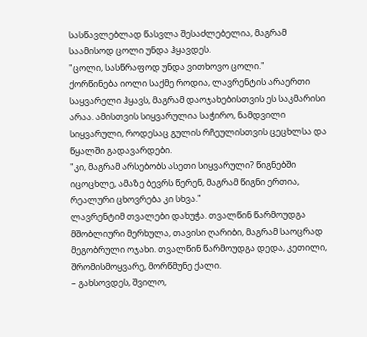სასწავლებლად წასვლა შესაძლებელია, მაგრამ საამისოდ ცოლი უნდა ჰყავდეს.
"ცოლი, სასწრაფოდ უნდა ვითხოვო ცოლი."
ქორწინება იოლი საქმე როდია, ლავრენტის არაერთი საყვარელი ჰყავს, მაგრამ დაოჯახებისთვის ეს საკმარისი არაა. ამისთვის სიყვარულია საჭირო, ნამდვილი სიყვარული, როდესაც გულის რჩეულისთვის ცეცხლსა და წყალში გადავარდები.
"კი, მაგრამ არსებობს ასეთი სიყვარული? წიგნებში იცოცხლე, ამაზე ბევრს წერენ, მაგრამ წიგნი ერთია, რეალური ცხოვრება კი სხვა."
ლავრენტიმ თვალები დახუჭა. თვალწინ წარმოუდგა მშობლიური მერხულა, თავისი ღარიბი, მაგრამ საოცრად მეგობრული ოჯახი. თვალწინ წარმოუდგა დედა, კეთილი, შრომისმოყვარე, მორწმუნე ქალი.
– გახსოვდეს, შვილო,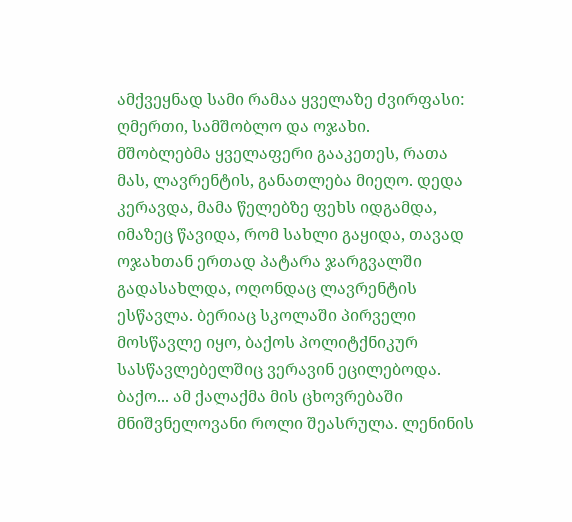ამქვეყნად სამი რამაა ყველაზე ძვირფასი: ღმერთი, სამშობლო და ოჯახი.
მშობლებმა ყველაფერი გააკეთეს, რათა მას, ლავრენტის, განათლება მიეღო. დედა კერავდა, მამა წელებზე ფეხს იდგამდა, იმაზეც წავიდა, რომ სახლი გაყიდა, თავად ოჯახთან ერთად პატარა ჯარგვალში გადასახლდა, ოღონდაც ლავრენტის ესწავლა. ბერიაც სკოლაში პირველი მოსწავლე იყო, ბაქოს პოლიტქნიკურ სასწავლებელშიც ვერავინ ეცილებოდა.
ბაქო... ამ ქალაქმა მის ცხოვრებაში მნიშვნელოვანი როლი შეასრულა. ლენინის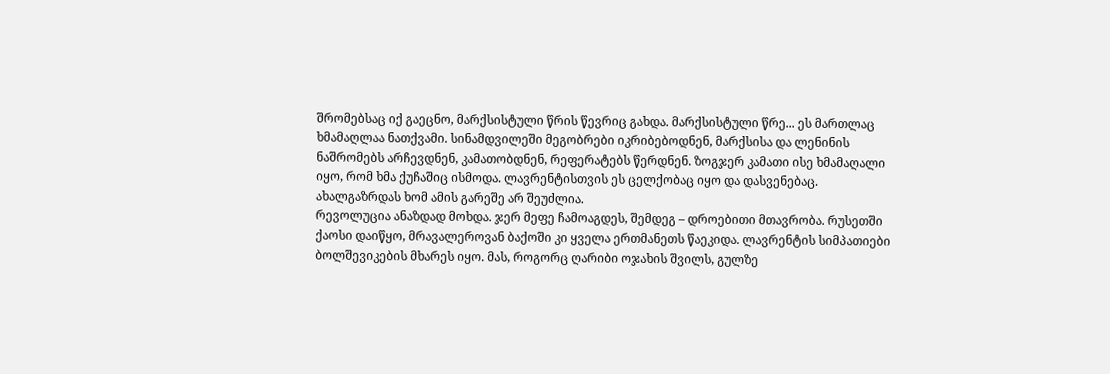შრომებსაც იქ გაეცნო, მარქსისტული წრის წევრიც გახდა. მარქსისტული წრე... ეს მართლაც ხმამაღლაა ნათქვამი. სინამდვილეში მეგობრები იკრიბებოდნენ, მარქსისა და ლენინის ნაშრომებს არჩევდნენ, კამათობდნენ, რეფერატებს წერდნენ. ზოგჯერ კამათი ისე ხმამაღალი იყო, რომ ხმა ქუჩაშიც ისმოდა. ლავრენტისთვის ეს ცელქობაც იყო და დასვენებაც. ახალგაზრდას ხომ ამის გარეშე არ შეუძლია.
რევოლუცია ანაზდად მოხდა. ჯერ მეფე ჩამოაგდეს, შემდეგ – დროებითი მთავრობა. რუსეთში ქაოსი დაიწყო, მრავალეროვან ბაქოში კი ყველა ერთმანეთს წაეკიდა. ლავრენტის სიმპათიები ბოლშევიკების მხარეს იყო. მას, როგორც ღარიბი ოჯახის შვილს, გულზე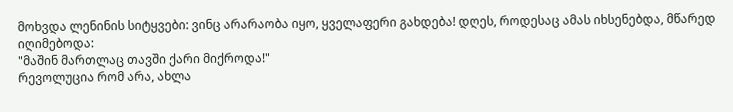მოხვდა ლენინის სიტყვები: ვინც არარაობა იყო, ყველაფერი გახდება! დღეს, როდესაც ამას იხსენებდა, მწარედ იღიმებოდა:
"მაშინ მართლაც თავში ქარი მიქროდა!"
რევოლუცია რომ არა, ახლა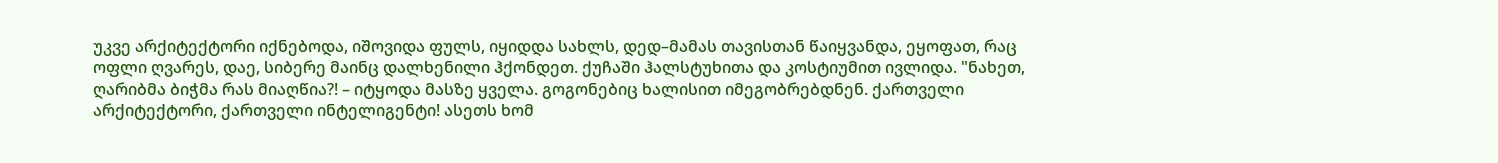უკვე არქიტექტორი იქნებოდა, იშოვიდა ფულს, იყიდდა სახლს, დედ–მამას თავისთან წაიყვანდა, ეყოფათ, რაც ოფლი ღვარეს, დაე, სიბერე მაინც დალხენილი ჰქონდეთ. ქუჩაში ჰალსტუხითა და კოსტიუმით ივლიდა. "ნახეთ, ღარიბმა ბიჭმა რას მიაღწია?! – იტყოდა მასზე ყველა. გოგონებიც ხალისით იმეგობრებდნენ. ქართველი არქიტექტორი, ქართველი ინტელიგენტი! ასეთს ხომ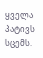ყველა პატივს სცემს.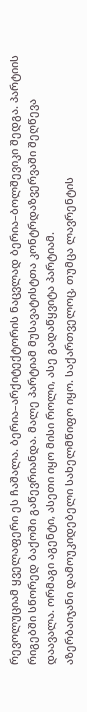რევოლუციამ ყველაფერი ეს ჩაშალა. ბერია–არქიტექტორის ნაცვლად ბერია–ბოლშევიკი შედგა. პარტიის რიგებში სწორედ ბაქოში გაწევრიანდა. მალე პარტიამ მუსავატისტთა კონტრდაზვერვაში შეღწევა დაავალა. ორმაგი აგენტი, ასეთი იყო მისი როლი, ასე გადაწყვიტა პარტიამ.
აზერბაიჯანი დამოუკიდებელი სახელმწიფო იყო. საქართველოც, თუმცა ლავრენტის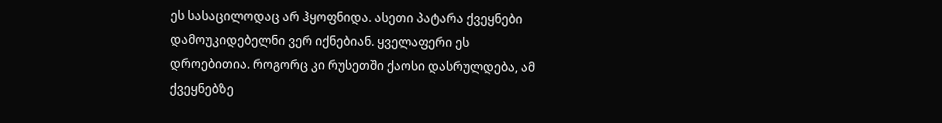ეს სასაცილოდაც არ ჰყოფნიდა. ასეთი პატარა ქვეყნები დამოუკიდებელნი ვერ იქნებიან. ყველაფერი ეს დროებითია. როგორც კი რუსეთში ქაოსი დასრულდება, ამ ქვეყნებზე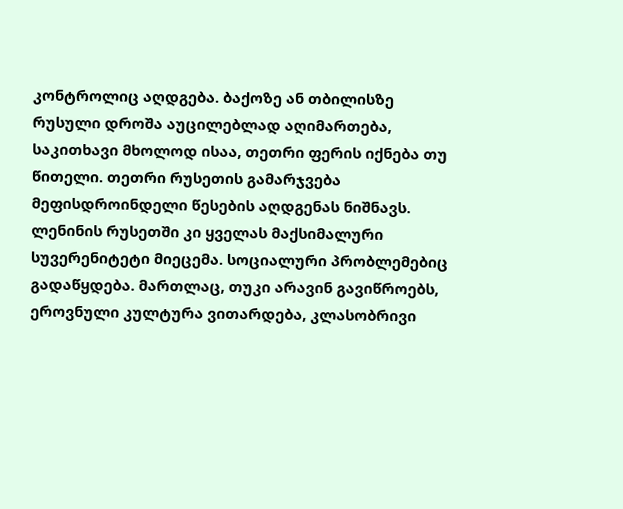კონტროლიც აღდგება. ბაქოზე ან თბილისზე რუსული დროშა აუცილებლად აღიმართება, საკითხავი მხოლოდ ისაა, თეთრი ფერის იქნება თუ წითელი. თეთრი რუსეთის გამარჯვება მეფისდროინდელი წესების აღდგენას ნიშნავს. ლენინის რუსეთში კი ყველას მაქსიმალური სუვერენიტეტი მიეცემა. სოციალური პრობლემებიც გადაწყდება. მართლაც, თუკი არავინ გავიწროებს, ეროვნული კულტურა ვითარდება, კლასობრივი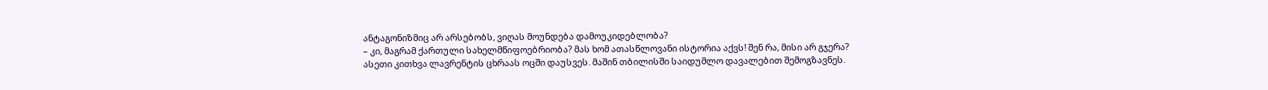ანტაგონიზმიც არ არსებობს, ვიღას მოუნდება დამოუკიდებლობა?
– კი, მაგრამ ქართული სახელმწიფოებრიობა? მას ხომ ათასწლოვანი ისტორია აქვს! შენ რა, მისი არ გჯერა?
ასეთი კითხვა ლავრენტის ცხრაას ოცში დაუსვეს. მაშინ თბილისში საიდუმლო დავალებით შემოგზავნეს.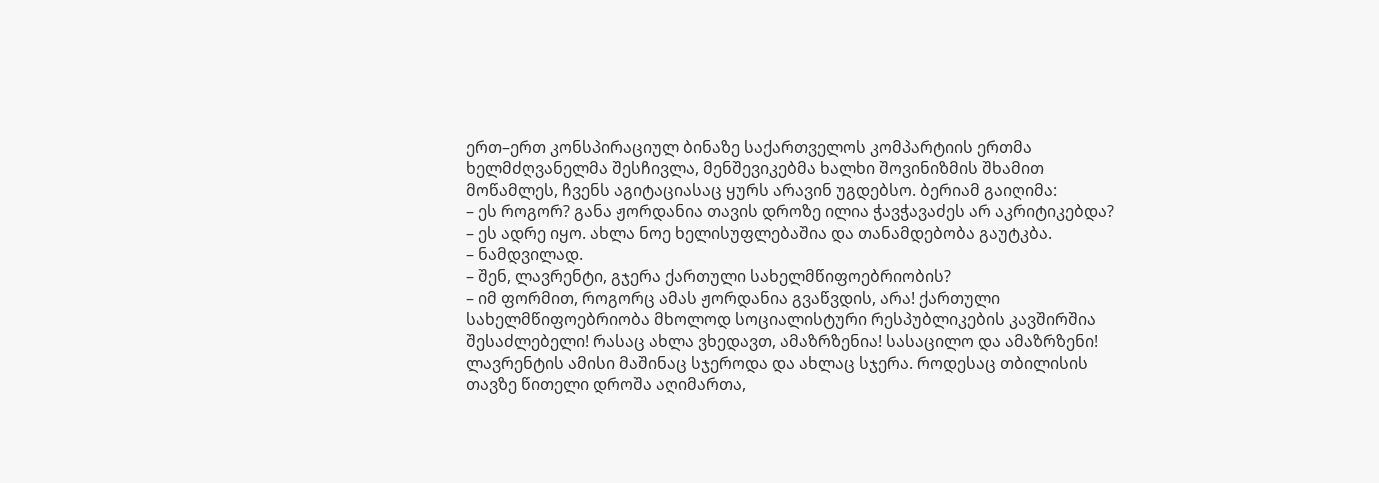ერთ–ერთ კონსპირაციულ ბინაზე საქართველოს კომპარტიის ერთმა ხელმძღვანელმა შესჩივლა, მენშევიკებმა ხალხი შოვინიზმის შხამით მოწამლეს, ჩვენს აგიტაციასაც ყურს არავინ უგდებსო. ბერიამ გაიღიმა:
– ეს როგორ? განა ჟორდანია თავის დროზე ილია ჭავჭავაძეს არ აკრიტიკებდა?
– ეს ადრე იყო. ახლა ნოე ხელისუფლებაშია და თანამდებობა გაუტკბა.
– ნამდვილად.
– შენ, ლავრენტი, გჯერა ქართული სახელმწიფოებრიობის?
– იმ ფორმით, როგორც ამას ჟორდანია გვაწვდის, არა! ქართული სახელმწიფოებრიობა მხოლოდ სოციალისტური რესპუბლიკების კავშირშია შესაძლებელი! რასაც ახლა ვხედავთ, ამაზრზენია! სასაცილო და ამაზრზენი!
ლავრენტის ამისი მაშინაც სჯეროდა და ახლაც სჯერა. როდესაც თბილისის თავზე წითელი დროშა აღიმართა,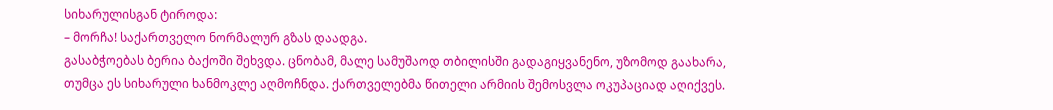სიხარულისგან ტიროდა:
– მორჩა! საქართველო ნორმალურ გზას დაადგა.
გასაბჭოებას ბერია ბაქოში შეხვდა. ცნობამ, მალე სამუშაოდ თბილისში გადაგიყვანენო, უზომოდ გაახარა, თუმცა ეს სიხარული ხანმოკლე აღმოჩნდა. ქართველებმა წითელი არმიის შემოსვლა ოკუპაციად აღიქვეს.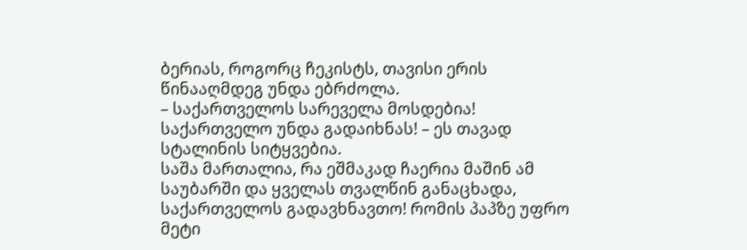ბერიას, როგორც ჩეკისტს, თავისი ერის წინააღმდეგ უნდა ებრძოლა.
– საქართველოს სარეველა მოსდებია! საქართველო უნდა გადაიხნას! – ეს თავად სტალინის სიტყვებია.
საშა მართალია, რა ეშმაკად ჩაერია მაშინ ამ საუბარში და ყველას თვალწინ განაცხადა, საქართველოს გადავხნავთო! რომის პაპზე უფრო მეტი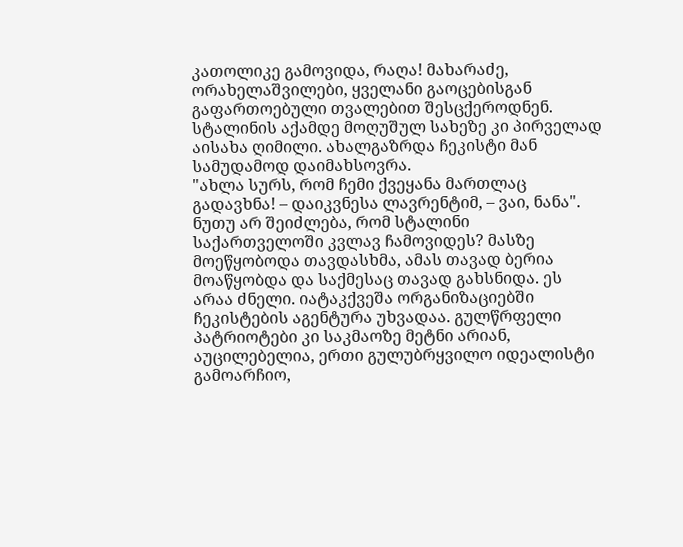კათოლიკე გამოვიდა, რაღა! მახარაძე, ორახელაშვილები, ყველანი გაოცებისგან გაფართოებული თვალებით შესცქეროდნენ. სტალინის აქამდე მოღუშულ სახეზე კი პირველად აისახა ღიმილი. ახალგაზრდა ჩეკისტი მან სამუდამოდ დაიმახსოვრა.
"ახლა სურს, რომ ჩემი ქვეყანა მართლაც გადავხნა! – დაიკვნესა ლავრენტიმ, – ვაი, ნანა".
ნუთუ არ შეიძლება, რომ სტალინი საქართველოში კვლავ ჩამოვიდეს? მასზე მოეწყობოდა თავდასხმა, ამას თავად ბერია მოაწყობდა და საქმესაც თავად გახსნიდა. ეს არაა ძნელი. იატაკქვეშა ორგანიზაციებში ჩეკისტების აგენტურა უხვადაა. გულწრფელი პატრიოტები კი საკმაოზე მეტნი არიან, აუცილებელია, ერთი გულუბრყვილო იდეალისტი გამოარჩიო,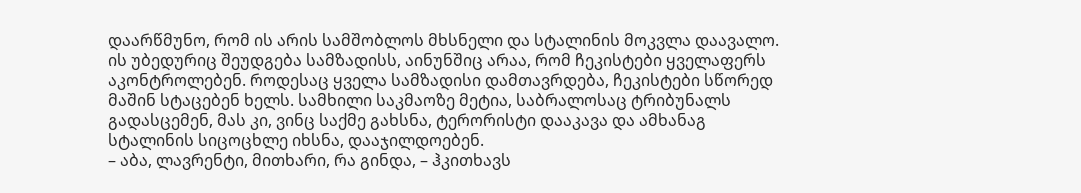დაარწმუნო, რომ ის არის სამშობლოს მხსნელი და სტალინის მოკვლა დაავალო. ის უბედურიც შეუდგება სამზადისს, აინუნშიც არაა, რომ ჩეკისტები ყველაფერს აკონტროლებენ. როდესაც ყველა სამზადისი დამთავრდება, ჩეკისტები სწორედ მაშინ სტაცებენ ხელს. სამხილი საკმაოზე მეტია, საბრალოსაც ტრიბუნალს გადასცემენ, მას კი, ვინც საქმე გახსნა, ტერორისტი დააკავა და ამხანაგ სტალინის სიცოცხლე იხსნა, დააჯილდოებენ.
– აბა, ლავრენტი, მითხარი, რა გინდა, – ჰკითხავს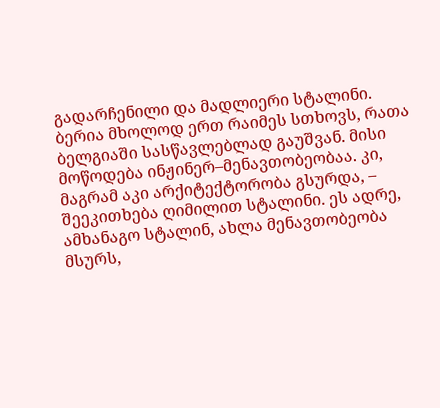გადარჩენილი და მადლიერი სტალინი.
ბერია მხოლოდ ერთ რაიმეს სთხოვს, რათა ბელგიაში სასწავლებლად გაუშვან. მისი მოწოდება ინჟინერ–მენავთობეობაა. კი, მაგრამ აკი არქიტექტორობა გსურდა, – შეეკითხება ღიმილით სტალინი. ეს ადრე, ამხანაგო სტალინ, ახლა მენავთობეობა მსურს,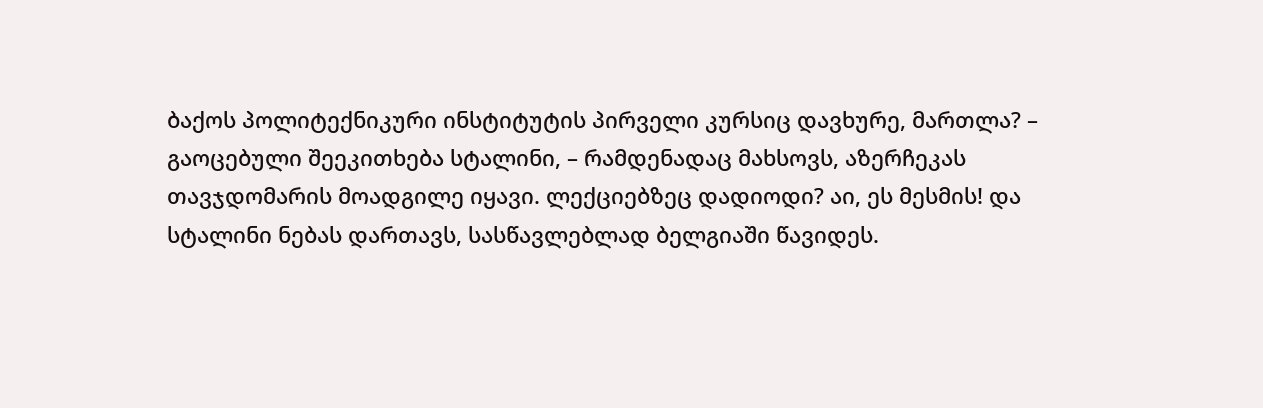ბაქოს პოლიტექნიკური ინსტიტუტის პირველი კურსიც დავხურე, მართლა? – გაოცებული შეეკითხება სტალინი, – რამდენადაც მახსოვს, აზერჩეკას თავჯდომარის მოადგილე იყავი. ლექციებზეც დადიოდი? აი, ეს მესმის! და სტალინი ნებას დართავს, სასწავლებლად ბელგიაში წავიდეს.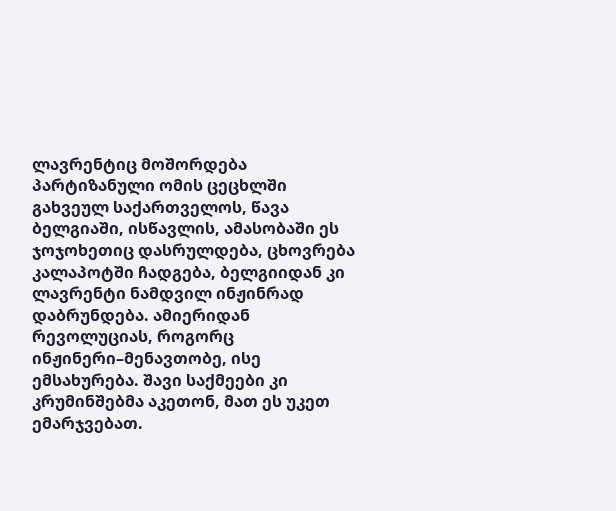ლავრენტიც მოშორდება პარტიზანული ომის ცეცხლში გახვეულ საქართველოს, წავა ბელგიაში, ისწავლის, ამასობაში ეს ჯოჯოხეთიც დასრულდება, ცხოვრება კალაპოტში ჩადგება, ბელგიიდან კი ლავრენტი ნამდვილ ინჟინრად დაბრუნდება. ამიერიდან რევოლუციას, როგორც ინჟინერი–მენავთობე, ისე ემსახურება. შავი საქმეები კი კრუმინშებმა აკეთონ, მათ ეს უკეთ ემარჯვებათ.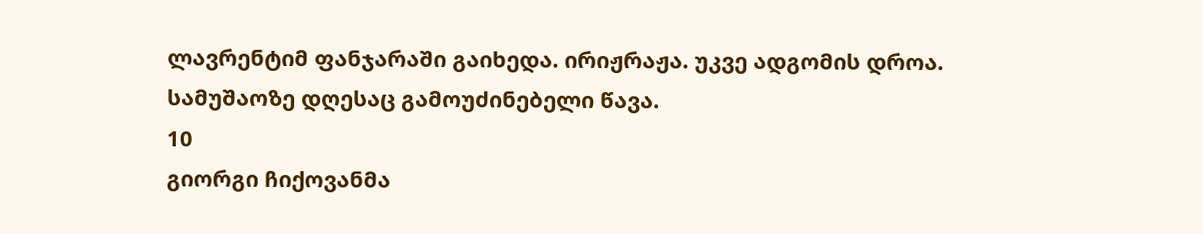ლავრენტიმ ფანჯარაში გაიხედა. ირიჟრაჟა. უკვე ადგომის დროა. სამუშაოზე დღესაც გამოუძინებელი წავა.
10
გიორგი ჩიქოვანმა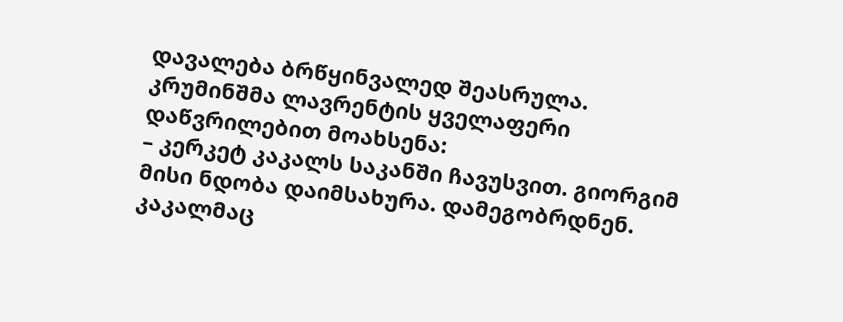დავალება ბრწყინვალედ შეასრულა. კრუმინშმა ლავრენტის ყველაფერი დაწვრილებით მოახსენა:
– კერკეტ კაკალს საკანში ჩავუსვით. გიორგიმ მისი ნდობა დაიმსახურა. დამეგობრდნენ. კაკალმაც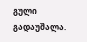გული გადაუშალა.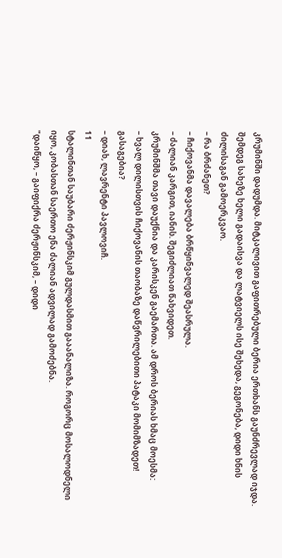კრუმინში დადუმდა. მიტკალივით გაფითრებული ბერია ერთხანს გაუნძრევლად იჯდა. შემდეგ სახეზე ხელი გადაისვა და ლატვიელს ისე შეხედა, გეგონება, დიდი ხნის ძილისაგან გამოერკვაო.
– რა ბრძანეთ?
– ჩიქოვანმა დავალება ბრწყინვალედ შეასრულა.
– ძალიან კარგით, იანის. შეგიძლიათ წახვიდეთ.
კრუმინშმა თავი დაუქნია და კარისკენ გაემართა. ამ დროს ბერიას ხმაც მოესმა:
– ხვალ დილისთვის ჩიქოვანის თაობაზე დაწვრილებითი პატაკი მომიმზადეთ! გასაგებია?
– დიახ, ლავრენტი პავლოვიჩ.
11
სტალინთან საუბარი ძერჟინსკიმ გულდასმით გააანალიზა. როგორც მოსალოდნელი იყო, კობასთან საერთო ენა ძალიან ადვილად გამოძებნა.
"დაიწყო, – გაიფიქრა ძერჟინსკიმ, – დიდი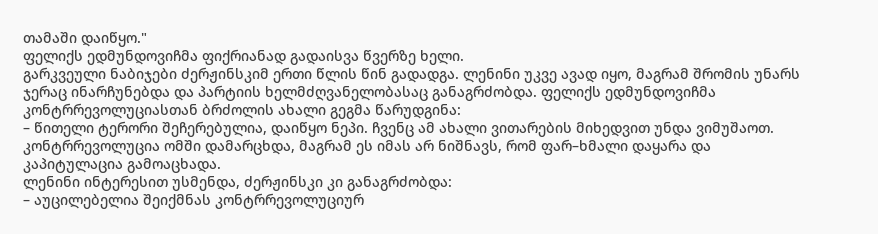თამაში დაიწყო."
ფელიქს ედმუნდოვიჩმა ფიქრიანად გადაისვა წვერზე ხელი.
გარკვეული ნაბიჯები ძერჟინსკიმ ერთი წლის წინ გადადგა. ლენინი უკვე ავად იყო, მაგრამ შრომის უნარს ჯერაც ინარჩუნებდა და პარტიის ხელმძღვანელობასაც განაგრძობდა. ფელიქს ედმუნდოვიჩმა კონტრრევოლუციასთან ბრძოლის ახალი გეგმა წარუდგინა:
– წითელი ტერორი შეჩერებულია, დაიწყო ნეპი. ჩვენც ამ ახალი ვითარების მიხედვით უნდა ვიმუშაოთ. კონტრრევოლუცია ომში დამარცხდა, მაგრამ ეს იმას არ ნიშნავს, რომ ფარ–ხმალი დაყარა და კაპიტულაცია გამოაცხადა.
ლენინი ინტერესით უსმენდა, ძერჟინსკი კი განაგრძობდა:
– აუცილებელია შეიქმნას კონტრრევოლუციურ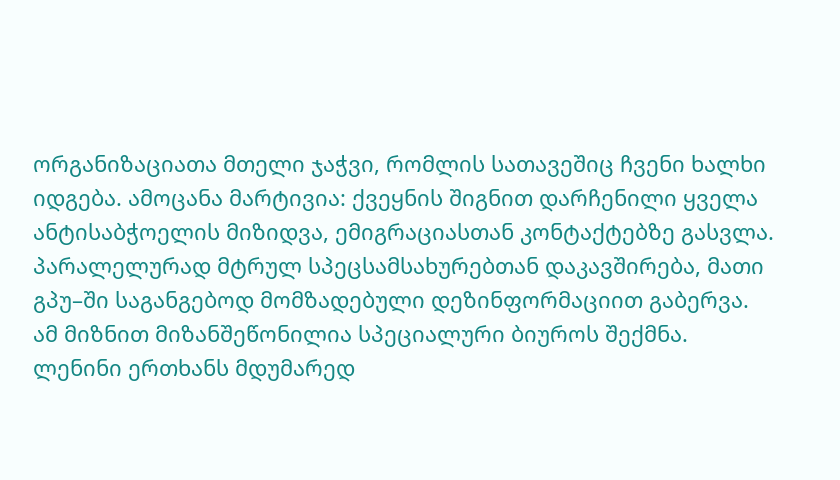ორგანიზაციათა მთელი ჯაჭვი, რომლის სათავეშიც ჩვენი ხალხი იდგება. ამოცანა მარტივია: ქვეყნის შიგნით დარჩენილი ყველა ანტისაბჭოელის მიზიდვა, ემიგრაციასთან კონტაქტებზე გასვლა. პარალელურად მტრულ სპეცსამსახურებთან დაკავშირება, მათი გპუ–ში საგანგებოდ მომზადებული დეზინფორმაციით გაბერვა. ამ მიზნით მიზანშეწონილია სპეციალური ბიუროს შექმნა.
ლენინი ერთხანს მდუმარედ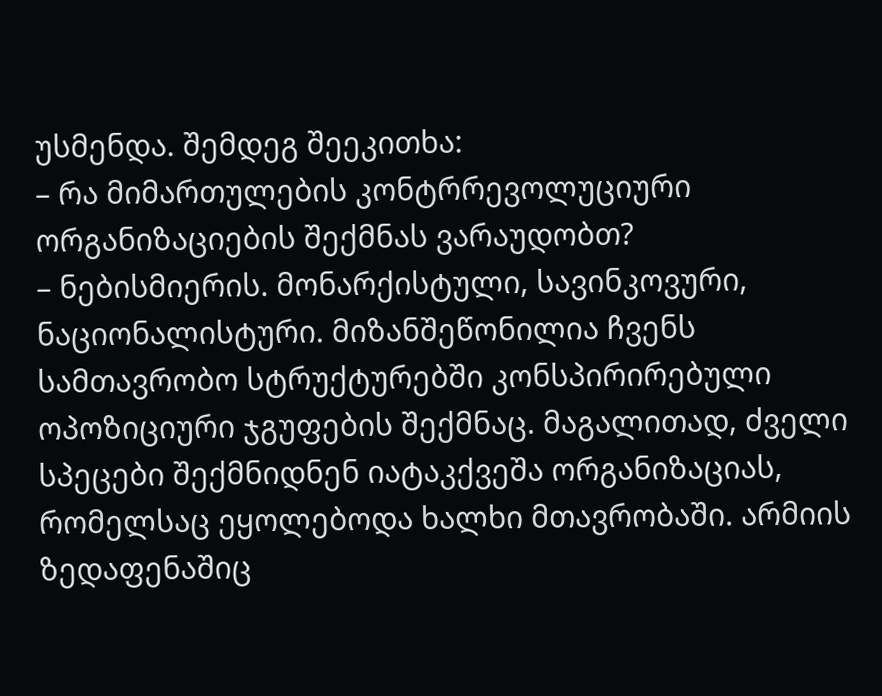უსმენდა. შემდეგ შეეკითხა:
– რა მიმართულების კონტრრევოლუციური ორგანიზაციების შექმნას ვარაუდობთ?
– ნებისმიერის. მონარქისტული, სავინკოვური, ნაციონალისტური. მიზანშეწონილია ჩვენს სამთავრობო სტრუქტურებში კონსპირირებული ოპოზიციური ჯგუფების შექმნაც. მაგალითად, ძველი სპეცები შექმნიდნენ იატაკქვეშა ორგანიზაციას, რომელსაც ეყოლებოდა ხალხი მთავრობაში. არმიის ზედაფენაშიც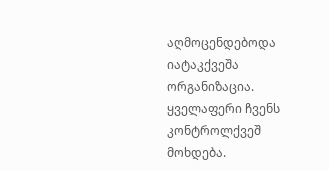აღმოცენდებოდა იატაკქვეშა ორგანიზაცია. ყველაფერი ჩვენს კონტროლქვეშ მოხდება.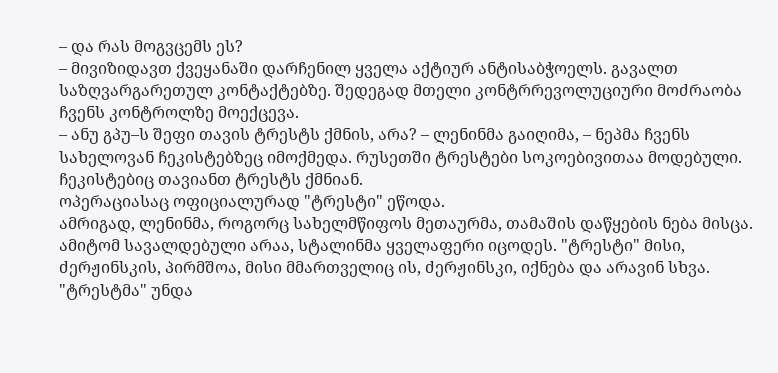– და რას მოგვცემს ეს?
– მივიზიდავთ ქვეყანაში დარჩენილ ყველა აქტიურ ანტისაბჭოელს. გავალთ საზღვარგარეთულ კონტაქტებზე. შედეგად მთელი კონტრრევოლუციური მოძრაობა ჩვენს კონტროლზე მოექცევა.
– ანუ გპუ–ს შეფი თავის ტრესტს ქმნის, არა? – ლენინმა გაიღიმა, – ნეპმა ჩვენს სახელოვან ჩეკისტებზეც იმოქმედა. რუსეთში ტრესტები სოკოებივითაა მოდებული. ჩეკისტებიც თავიანთ ტრესტს ქმნიან.
ოპერაციასაც ოფიციალურად "ტრესტი" ეწოდა.
ამრიგად, ლენინმა, როგორც სახელმწიფოს მეთაურმა, თამაშის დაწყების ნება მისცა. ამიტომ სავალდებული არაა, სტალინმა ყველაფერი იცოდეს. "ტრესტი" მისი, ძერჟინსკის, პირმშოა, მისი მმართველიც ის, ძერჟინსკი, იქნება და არავინ სხვა.
"ტრესტმა" უნდა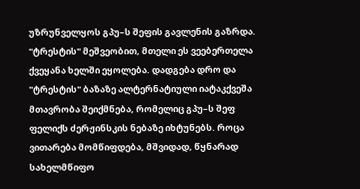უზრუნველყოს გპუ–ს შეფის გავლენის გაზრდა. "ტრესტის" მეშვეობით, მთელი ეს ვეებერთელა ქვეყანა ხელში ეყოლება. დადგება დრო და "ტრესტის" ბაზაზე ალტერნატიული იატაკქვეშა მთავრობა შეიქმნება, რომელიც გპუ–ს შეფ ფელიქს ძერჟინსკის ნებაზე იხტუნებს. როცა ვითარება მომწიფდება, მშვიდად, წყნარად სახელმწიფო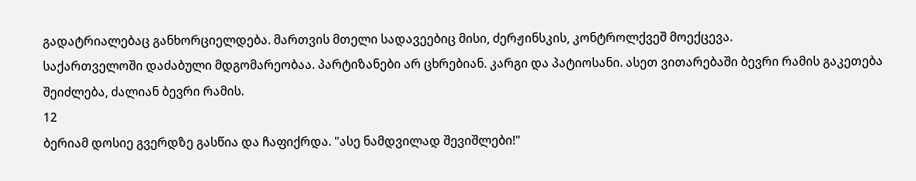გადატრიალებაც განხორციელდება. მართვის მთელი სადავეებიც მისი, ძერჟინსკის, კონტროლქვეშ მოექცევა.
საქართველოში დაძაბული მდგომარეობაა. პარტიზანები არ ცხრებიან. კარგი და პატიოსანი. ასეთ ვითარებაში ბევრი რამის გაკეთება შეიძლება, ძალიან ბევრი რამის.
12
ბერიამ დოსიე გვერდზე გასწია და ჩაფიქრდა. "ასე ნამდვილად შევიშლები!"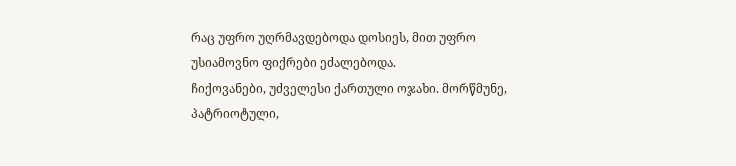რაც უფრო უღრმავდებოდა დოსიეს, მით უფრო უსიამოვნო ფიქრები ეძალებოდა.
ჩიქოვანები, უძველესი ქართული ოჯახი. მორწმუნე, პატრიოტული,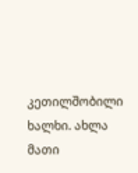კეთილშობილი ხალხი. ახლა მათი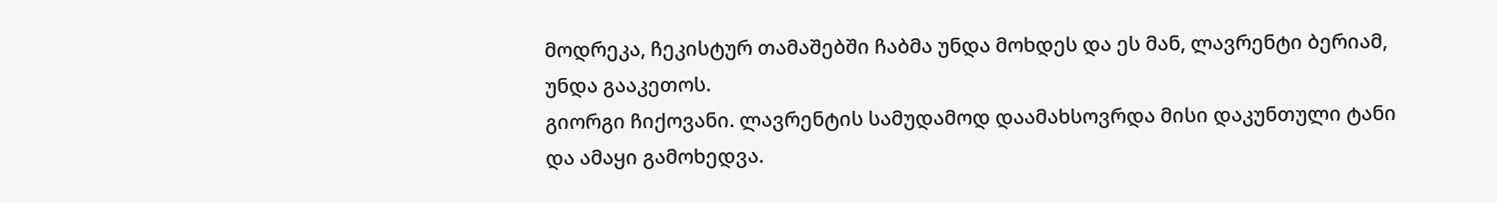მოდრეკა, ჩეკისტურ თამაშებში ჩაბმა უნდა მოხდეს და ეს მან, ლავრენტი ბერიამ, უნდა გააკეთოს.
გიორგი ჩიქოვანი. ლავრენტის სამუდამოდ დაამახსოვრდა მისი დაკუნთული ტანი და ამაყი გამოხედვა.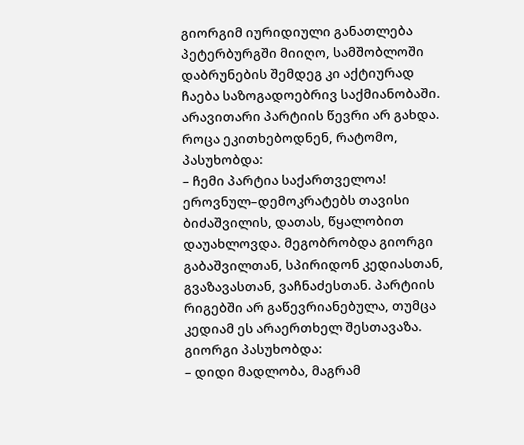გიორგიმ იურიდიული განათლება პეტერბურგში მიიღო, სამშობლოში დაბრუნების შემდეგ კი აქტიურად ჩაება საზოგადოებრივ საქმიანობაში. არავითარი პარტიის წევრი არ გახდა. როცა ეკითხებოდნენ, რატომო, პასუხობდა:
– ჩემი პარტია საქართველოა!
ეროვნულ–დემოკრატებს თავისი ბიძაშვილის, დათას, წყალობით დაუახლოვდა. მეგობრობდა გიორგი გაბაშვილთან, სპირიდონ კედიასთან, გვაზავასთან, ვაჩნაძესთან. პარტიის რიგებში არ გაწევრიანებულა, თუმცა კედიამ ეს არაერთხელ შესთავაზა. გიორგი პასუხობდა:
– დიდი მადლობა, მაგრამ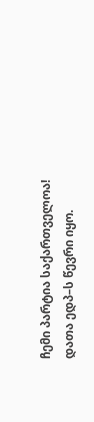ჩემი პარტია საქართველოა!
დათა ედპ–ს წევრი იყო.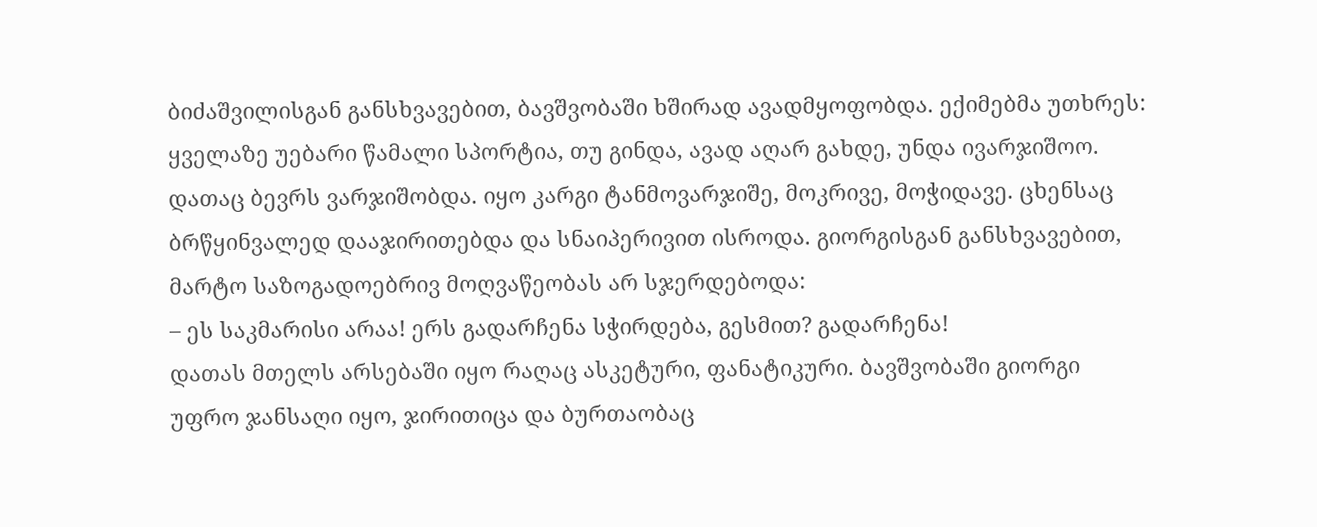ბიძაშვილისგან განსხვავებით, ბავშვობაში ხშირად ავადმყოფობდა. ექიმებმა უთხრეს: ყველაზე უებარი წამალი სპორტია, თუ გინდა, ავად აღარ გახდე, უნდა ივარჯიშოო. დათაც ბევრს ვარჯიშობდა. იყო კარგი ტანმოვარჯიშე, მოკრივე, მოჭიდავე. ცხენსაც ბრწყინვალედ დააჯირითებდა და სნაიპერივით ისროდა. გიორგისგან განსხვავებით, მარტო საზოგადოებრივ მოღვაწეობას არ სჯერდებოდა:
– ეს საკმარისი არაა! ერს გადარჩენა სჭირდება, გესმით? გადარჩენა!
დათას მთელს არსებაში იყო რაღაც ასკეტური, ფანატიკური. ბავშვობაში გიორგი უფრო ჯანსაღი იყო, ჯირითიცა და ბურთაობაც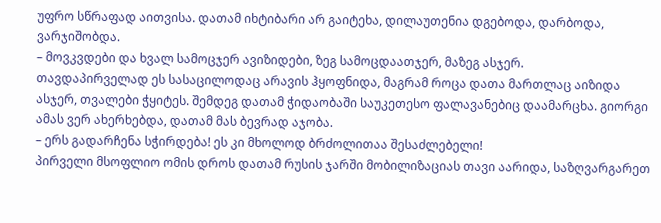უფრო სწრაფად აითვისა. დათამ იხტიბარი არ გაიტეხა, დილაუთენია დგებოდა, დარბოდა, ვარჯიშობდა.
– მოვკვდები და ხვალ სამოცჯერ ავიზიდები, ზეგ სამოცდაათჯერ, მაზეგ ასჯერ.
თავდაპირველად ეს სასაცილოდაც არავის ჰყოფნიდა, მაგრამ როცა დათა მართლაც აიზიდა ასჯერ, თვალები ჭყიტეს. შემდეგ დათამ ჭიდაობაში საუკეთესო ფალავანებიც დაამარცხა. გიორგი ამას ვერ ახერხებდა, დათამ მას ბევრად აჯობა.
– ერს გადარჩენა სჭირდება! ეს კი მხოლოდ ბრძოლითაა შესაძლებელი!
პირველი მსოფლიო ომის დროს დათამ რუსის ჯარში მობილიზაციას თავი აარიდა, საზღვარგარეთ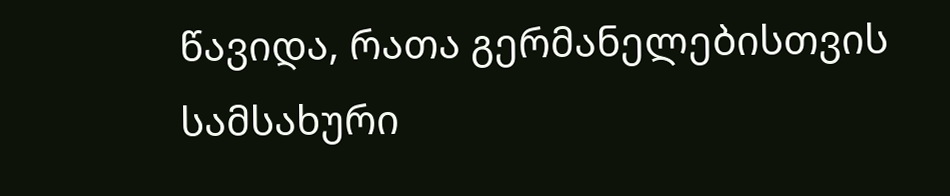წავიდა, რათა გერმანელებისთვის სამსახური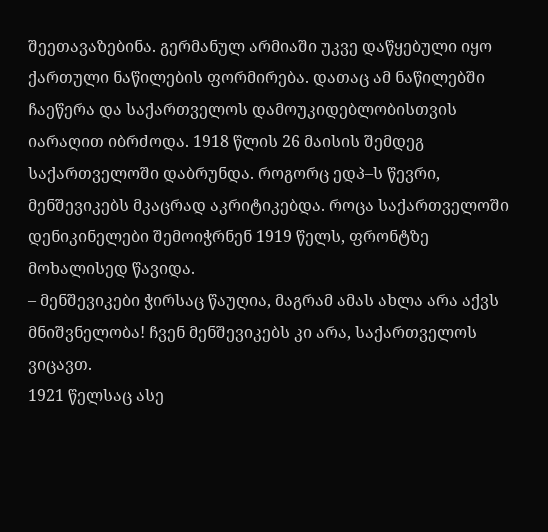შეეთავაზებინა. გერმანულ არმიაში უკვე დაწყებული იყო ქართული ნაწილების ფორმირება. დათაც ამ ნაწილებში ჩაეწერა და საქართველოს დამოუკიდებლობისთვის იარაღით იბრძოდა. 1918 წლის 26 მაისის შემდეგ საქართველოში დაბრუნდა. როგორც ედპ–ს წევრი, მენშევიკებს მკაცრად აკრიტიკებდა. როცა საქართველოში დენიკინელები შემოიჭრნენ 1919 წელს, ფრონტზე მოხალისედ წავიდა.
– მენშევიკები ჭირსაც წაუღია, მაგრამ ამას ახლა არა აქვს მნიშვნელობა! ჩვენ მენშევიკებს კი არა, საქართველოს ვიცავთ.
1921 წელსაც ასე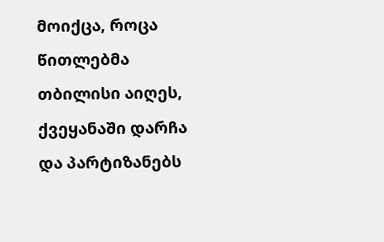მოიქცა, როცა წითლებმა თბილისი აიღეს, ქვეყანაში დარჩა და პარტიზანებს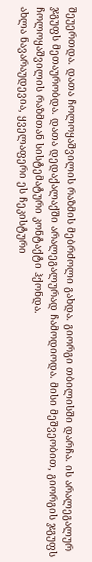შეუერთდა. დათა ჩოლოყაშვილის რაზმის მებრძოლი გახდა. გიორგი თბილისში დარჩა. ის არალეგალურ ჯგუფს მეთაურობდა. დათა დედაქალაქში არალეგალურად ჩამოდიოდა. მისი მეშვეობით, გიორგის ჯგუფს ჩოლოყაშვილის რაზმთან სისტემატური კონტაქტი ჰქონდა.
ახლა ნავარაუდევია, ყველაფერი ეს ჩეკისტური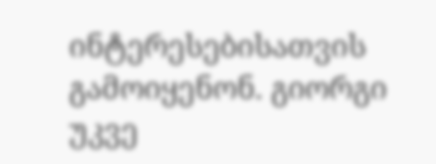ინტერესებისათვის გამოიყენონ. გიორგი უკვე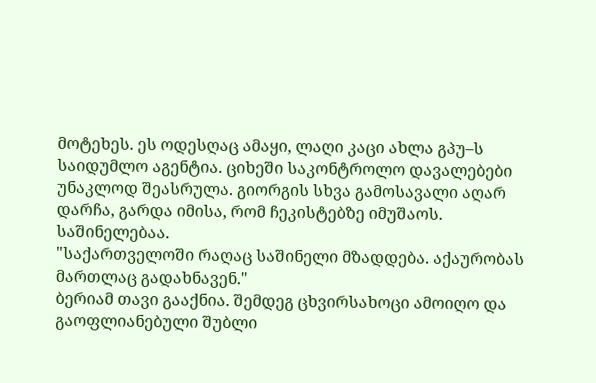მოტეხეს. ეს ოდესღაც ამაყი, ლაღი კაცი ახლა გპუ–ს საიდუმლო აგენტია. ციხეში საკონტროლო დავალებები უნაკლოდ შეასრულა. გიორგის სხვა გამოსავალი აღარ დარჩა, გარდა იმისა, რომ ჩეკისტებზე იმუშაოს. საშინელებაა.
"საქართველოში რაღაც საშინელი მზადდება. აქაურობას მართლაც გადახნავენ."
ბერიამ თავი გააქნია. შემდეგ ცხვირსახოცი ამოიღო და გაოფლიანებული შუბლი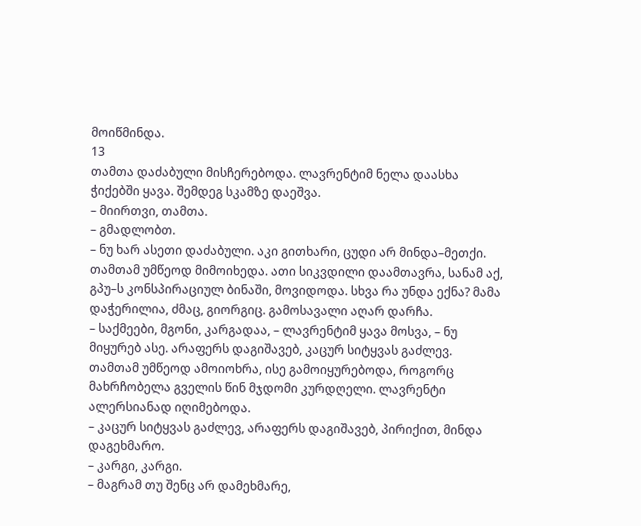მოიწმინდა.
13
თამთა დაძაბული მისჩერებოდა. ლავრენტიმ ნელა დაასხა ჭიქებში ყავა. შემდეგ სკამზე დაეშვა.
– მიირთვი, თამთა.
– გმადლობთ.
– ნუ ხარ ასეთი დაძაბული. აკი გითხარი, ცუდი არ მინდა–მეთქი.
თამთამ უმწეოდ მიმოიხედა. ათი სიკვდილი დაამთავრა, სანამ აქ, გპუ–ს კონსპირაციულ ბინაში, მოვიდოდა. სხვა რა უნდა ექნა? მამა დაჭერილია, ძმაც, გიორგიც. გამოსავალი აღარ დარჩა.
– საქმეები, მგონი, კარგადაა, – ლავრენტიმ ყავა მოსვა, – ნუ მიყურებ ასე. არაფერს დაგიშავებ, კაცურ სიტყვას გაძლევ.
თამთამ უმწეოდ ამოიოხრა, ისე გამოიყურებოდა, როგორც მახრჩობელა გველის წინ მჯდომი კურდღელი. ლავრენტი ალერსიანად იღიმებოდა.
– კაცურ სიტყვას გაძლევ, არაფერს დაგიშავებ, პირიქით, მინდა დაგეხმარო.
– კარგი, კარგი.
– მაგრამ თუ შენც არ დამეხმარე,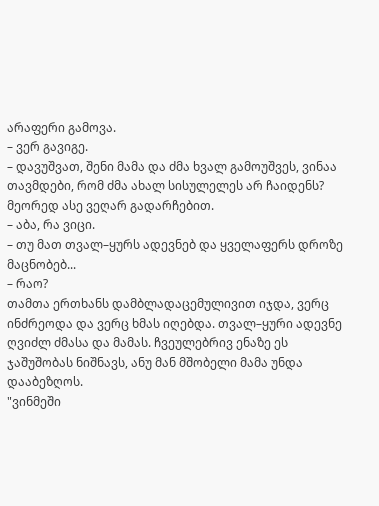არაფერი გამოვა.
– ვერ გავიგე.
– დავუშვათ, შენი მამა და ძმა ხვალ გამოუშვეს, ვინაა თავმდები, რომ ძმა ახალ სისულელეს არ ჩაიდენს? მეორედ ასე ვეღარ გადარჩებით.
– აბა, რა ვიცი.
– თუ მათ თვალ–ყურს ადევნებ და ყველაფერს დროზე მაცნობებ...
– რაო?
თამთა ერთხანს დამბლადაცემულივით იჯდა, ვერც ინძრეოდა და ვერც ხმას იღებდა. თვალ–ყური ადევნე ღვიძლ ძმასა და მამას. ჩვეულებრივ ენაზე ეს ჯაშუშობას ნიშნავს, ანუ მან მშობელი მამა უნდა დააბეზღოს.
"ვინმეში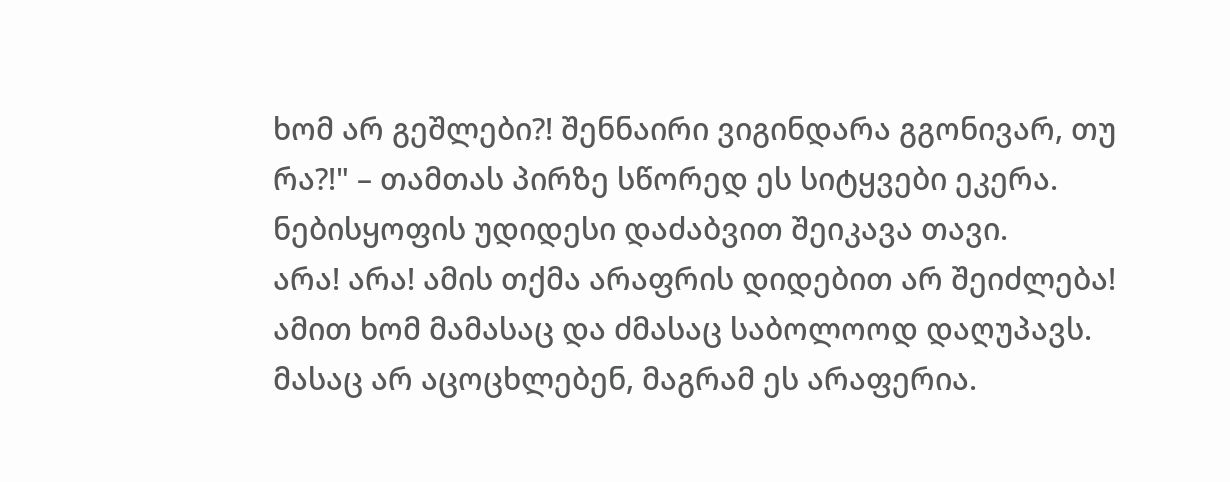ხომ არ გეშლები?! შენნაირი ვიგინდარა გგონივარ, თუ რა?!" – თამთას პირზე სწორედ ეს სიტყვები ეკერა. ნებისყოფის უდიდესი დაძაბვით შეიკავა თავი.
არა! არა! ამის თქმა არაფრის დიდებით არ შეიძლება! ამით ხომ მამასაც და ძმასაც საბოლოოდ დაღუპავს. მასაც არ აცოცხლებენ, მაგრამ ეს არაფერია.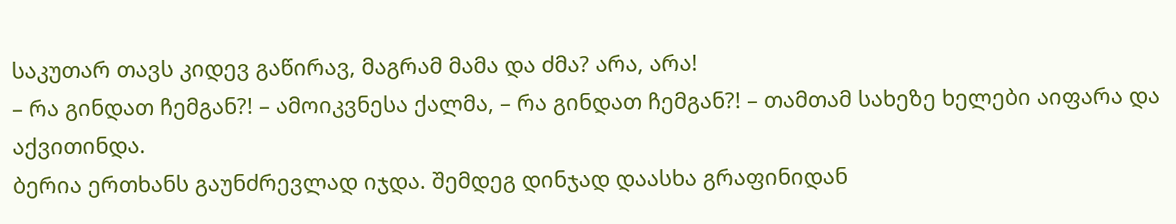საკუთარ თავს კიდევ გაწირავ, მაგრამ მამა და ძმა? არა, არა!
– რა გინდათ ჩემგან?! – ამოიკვნესა ქალმა, – რა გინდათ ჩემგან?! – თამთამ სახეზე ხელები აიფარა და აქვითინდა.
ბერია ერთხანს გაუნძრევლად იჯდა. შემდეგ დინჯად დაასხა გრაფინიდან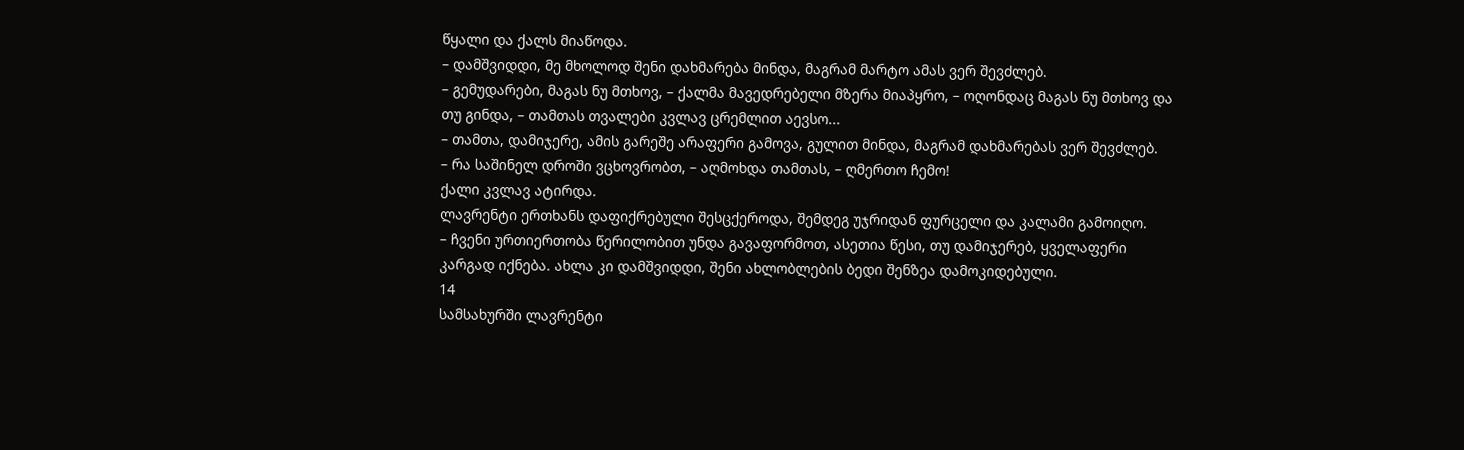წყალი და ქალს მიაწოდა.
– დამშვიდდი, მე მხოლოდ შენი დახმარება მინდა, მაგრამ მარტო ამას ვერ შევძლებ.
– გემუდარები, მაგას ნუ მთხოვ, – ქალმა მავედრებელი მზერა მიაპყრო, – ოღონდაც მაგას ნუ მთხოვ და თუ გინდა, – თამთას თვალები კვლავ ცრემლით აევსო...
– თამთა, დამიჯერე, ამის გარეშე არაფერი გამოვა, გულით მინდა, მაგრამ დახმარებას ვერ შევძლებ.
– რა საშინელ დროში ვცხოვრობთ, – აღმოხდა თამთას, – ღმერთო ჩემო!
ქალი კვლავ ატირდა.
ლავრენტი ერთხანს დაფიქრებული შესცქეროდა, შემდეგ უჯრიდან ფურცელი და კალამი გამოიღო.
– ჩვენი ურთიერთობა წერილობით უნდა გავაფორმოთ, ასეთია წესი, თუ დამიჯერებ, ყველაფერი კარგად იქნება. ახლა კი დამშვიდდი, შენი ახლობლების ბედი შენზეა დამოკიდებული.
14
სამსახურში ლავრენტი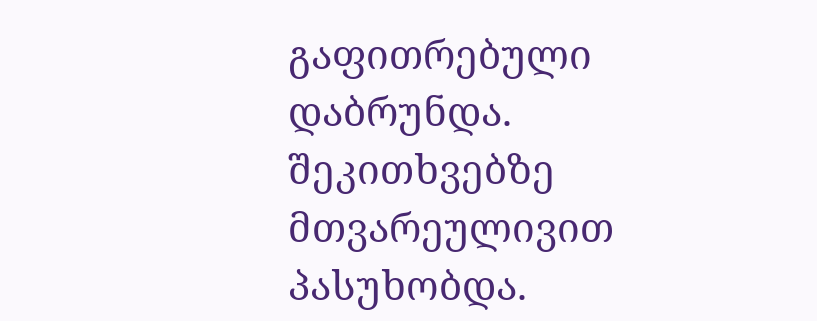გაფითრებული დაბრუნდა. შეკითხვებზე მთვარეულივით პასუხობდა.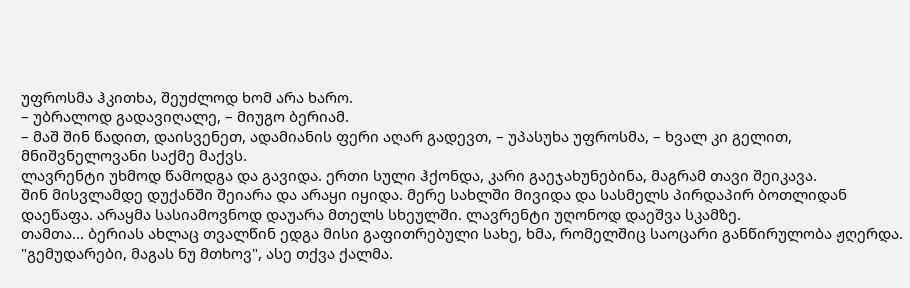უფროსმა ჰკითხა, შეუძლოდ ხომ არა ხარო.
– უბრალოდ გადავიღალე, – მიუგო ბერიამ.
– მაშ შინ წადით, დაისვენეთ, ადამიანის ფერი აღარ გადევთ, – უპასუხა უფროსმა, – ხვალ კი გელით, მნიშვნელოვანი საქმე მაქვს.
ლავრენტი უხმოდ წამოდგა და გავიდა. ერთი სული ჰქონდა, კარი გაეჯახუნებინა, მაგრამ თავი შეიკავა.
შინ მისვლამდე დუქანში შეიარა და არაყი იყიდა. მერე სახლში მივიდა და სასმელს პირდაპირ ბოთლიდან დაეწაფა. არაყმა სასიამოვნოდ დაუარა მთელს სხეულში. ლავრენტი უღონოდ დაეშვა სკამზე.
თამთა... ბერიას ახლაც თვალწინ ედგა მისი გაფითრებული სახე, ხმა, რომელშიც საოცარი განწირულობა ჟღერდა. "გემუდარები, მაგას ნუ მთხოვ", ასე თქვა ქალმა.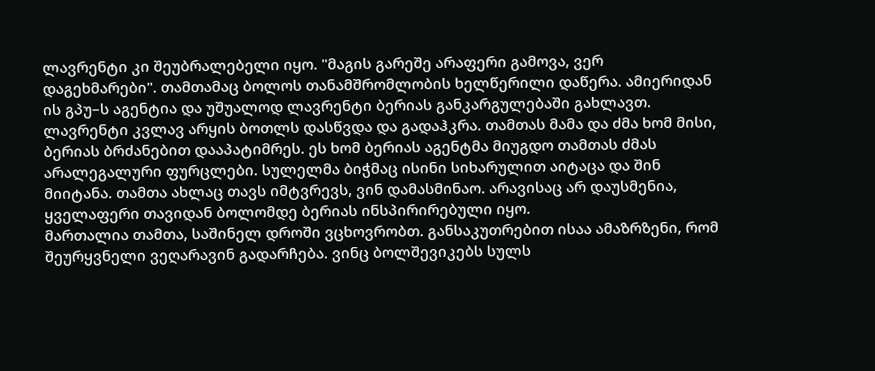ლავრენტი კი შეუბრალებელი იყო. "მაგის გარეშე არაფერი გამოვა, ვერ დაგეხმარები". თამთამაც ბოლოს თანამშრომლობის ხელწერილი დაწერა. ამიერიდან ის გპუ–ს აგენტია და უშუალოდ ლავრენტი ბერიას განკარგულებაში გახლავთ.
ლავრენტი კვლავ არყის ბოთლს დასწვდა და გადაჰკრა. თამთას მამა და ძმა ხომ მისი, ბერიას ბრძანებით დააპატიმრეს. ეს ხომ ბერიას აგენტმა მიუგდო თამთას ძმას არალეგალური ფურცლები. სულელმა ბიჭმაც ისინი სიხარულით აიტაცა და შინ მიიტანა. თამთა ახლაც თავს იმტვრევს, ვინ დამასმინაო. არავისაც არ დაუსმენია, ყველაფერი თავიდან ბოლომდე ბერიას ინსპირირებული იყო.
მართალია თამთა, საშინელ დროში ვცხოვრობთ. განსაკუთრებით ისაა ამაზრზენი, რომ შეურყვნელი ვეღარავინ გადარჩება. ვინც ბოლშევიკებს სულს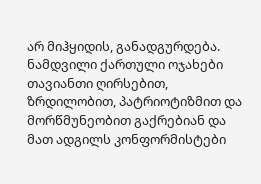არ მიჰყიდის, განადგურდება. ნამდვილი ქართული ოჯახები თავიანთი ღირსებით, ზრდილობით, პატრიოტიზმით და მორწმუნეობით გაქრებიან და მათ ადგილს კონფორმისტები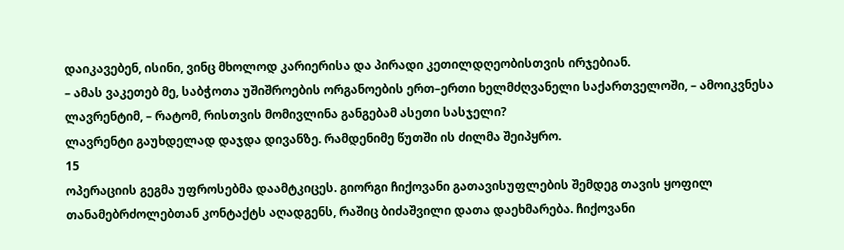დაიკავებენ, ისინი, ვინც მხოლოდ კარიერისა და პირადი კეთილდღეობისთვის ირჯებიან.
– ამას ვაკეთებ მე, საბჭოთა უშიშროების ორგანოების ერთ–ერთი ხელმძღვანელი საქართველოში, – ამოიკვნესა ლავრენტიმ, – რატომ, რისთვის მომივლინა განგებამ ასეთი სასჯელი?
ლავრენტი გაუხდელად დაჯდა დივანზე. რამდენიმე წუთში ის ძილმა შეიპყრო.
15
ოპერაციის გეგმა უფროსებმა დაამტკიცეს. გიორგი ჩიქოვანი გათავისუფლების შემდეგ თავის ყოფილ თანამებრძოლებთან კონტაქტს აღადგენს, რაშიც ბიძაშვილი დათა დაეხმარება. ჩიქოვანი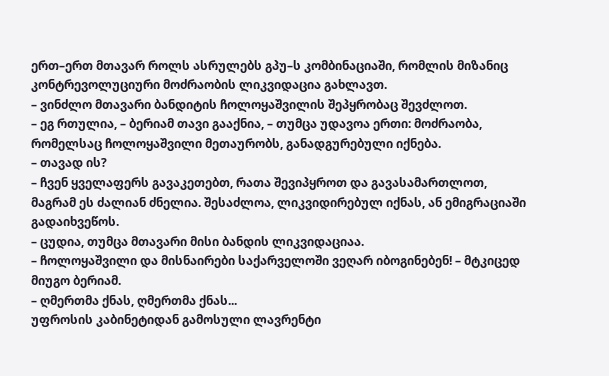ერთ–ერთ მთავარ როლს ასრულებს გპუ–ს კომბინაციაში, რომლის მიზანიც კონტრევოლუციური მოძრაობის ლიკვიდაცია გახლავთ.
– ვინძლო მთავარი ბანდიტის ჩოლოყაშვილის შეპყრობაც შევძლოთ.
– ეგ რთულია, – ბერიამ თავი გააქნია, – თუმცა უდავოა ერთი: მოძრაობა, რომელსაც ჩოლოყაშვილი მეთაურობს, განადგურებული იქნება.
– თავად ის?
– ჩვენ ყველაფერს გავაკეთებთ, რათა შევიპყროთ და გავასამართლოთ, მაგრამ ეს ძალიან ძნელია. შესაძლოა, ლიკვიდირებულ იქნას, ან ემიგრაციაში გადაიხვეწოს.
– ცუდია, თუმცა მთავარი მისი ბანდის ლიკვიდაციაა.
– ჩოლოყაშვილი და მისნაირები საქარველოში ვეღარ იბოგინებენ! – მტკიცედ მიუგო ბერიამ.
– ღმერთმა ქნას, ღმერთმა ქნას...
უფროსის კაბინეტიდან გამოსული ლავრენტი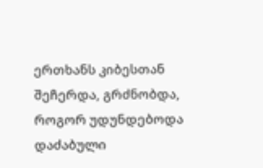ერთხანს კიბესთან შეჩერდა, გრძნობდა, როგორ უდუნდებოდა დაძაბული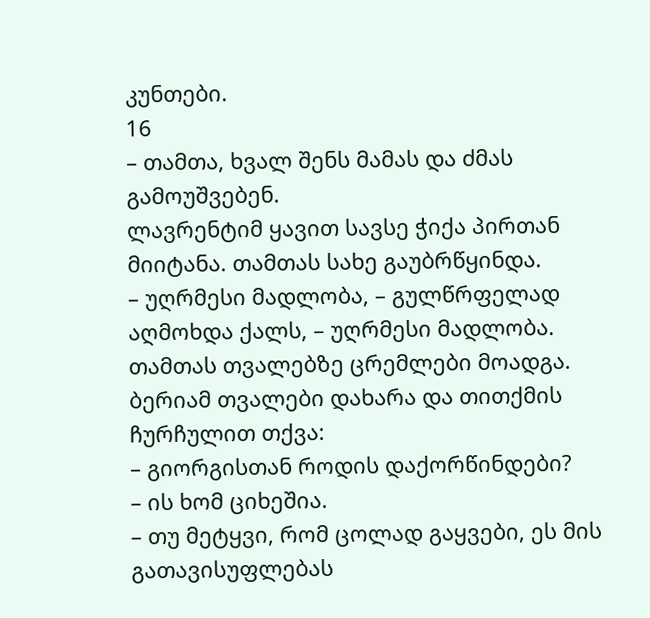კუნთები.
16
– თამთა, ხვალ შენს მამას და ძმას გამოუშვებენ.
ლავრენტიმ ყავით სავსე ჭიქა პირთან მიიტანა. თამთას სახე გაუბრწყინდა.
– უღრმესი მადლობა, – გულწრფელად აღმოხდა ქალს, – უღრმესი მადლობა.
თამთას თვალებზე ცრემლები მოადგა. ბერიამ თვალები დახარა და თითქმის ჩურჩულით თქვა:
– გიორგისთან როდის დაქორწინდები?
– ის ხომ ციხეშია.
– თუ მეტყვი, რომ ცოლად გაყვები, ეს მის გათავისუფლებას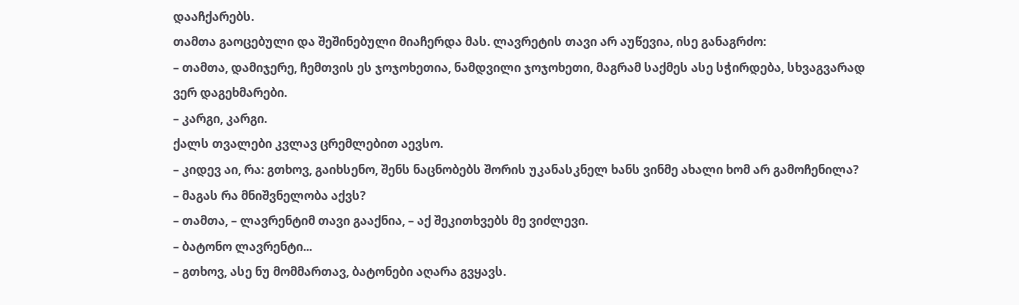დააჩქარებს.
თამთა გაოცებული და შეშინებული მიაჩერდა მას. ლავრეტის თავი არ აუწევია, ისე განაგრძო:
– თამთა, დამიჯერე, ჩემთვის ეს ჯოჯოხეთია, ნამდვილი ჯოჯოხეთი, მაგრამ საქმეს ასე სჭირდება, სხვაგვარად ვერ დაგეხმარები.
– კარგი, კარგი.
ქალს თვალები კვლავ ცრემლებით აევსო.
– კიდევ აი, რა: გთხოვ, გაიხსენო, შენს ნაცნობებს შორის უკანასკნელ ხანს ვინმე ახალი ხომ არ გამოჩენილა?
– მაგას რა მნიშვნელობა აქვს?
– თამთა, – ლავრენტიმ თავი გააქნია, – აქ შეკითხვებს მე ვიძლევი.
– ბატონო ლავრენტი...
– გთხოვ, ასე ნუ მომმართავ, ბატონები აღარა გვყავს.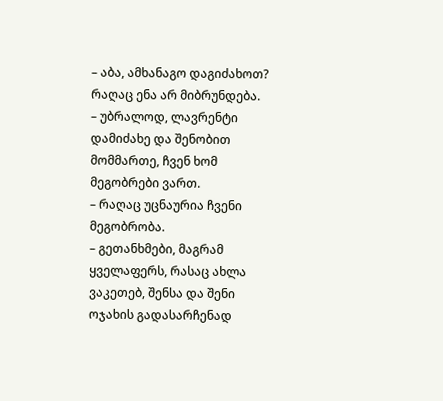– აბა, ამხანაგო დაგიძახოთ? რაღაც ენა არ მიბრუნდება.
– უბრალოდ, ლავრენტი დამიძახე და შენობით მომმართე, ჩვენ ხომ მეგობრები ვართ.
– რაღაც უცნაურია ჩვენი მეგობრობა.
– გეთანხმები, მაგრამ ყველაფერს, რასაც ახლა ვაკეთებ, შენსა და შენი ოჯახის გადასარჩენად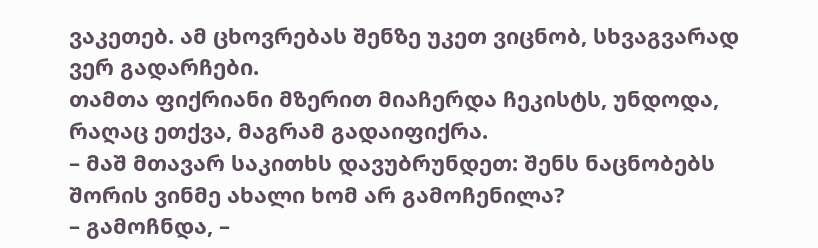ვაკეთებ. ამ ცხოვრებას შენზე უკეთ ვიცნობ, სხვაგვარად ვერ გადარჩები.
თამთა ფიქრიანი მზერით მიაჩერდა ჩეკისტს, უნდოდა, რაღაც ეთქვა, მაგრამ გადაიფიქრა.
– მაშ მთავარ საკითხს დავუბრუნდეთ: შენს ნაცნობებს შორის ვინმე ახალი ხომ არ გამოჩენილა?
– გამოჩნდა, –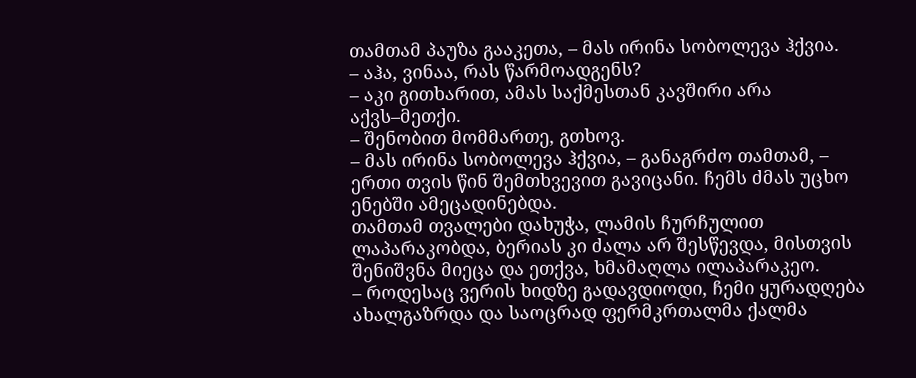თამთამ პაუზა გააკეთა, – მას ირინა სობოლევა ჰქვია.
– აჰა, ვინაა, რას წარმოადგენს?
– აკი გითხარით, ამას საქმესთან კავშირი არა აქვს–მეთქი.
– შენობით მომმართე, გთხოვ.
– მას ირინა სობოლევა ჰქვია, – განაგრძო თამთამ, – ერთი თვის წინ შემთხვევით გავიცანი. ჩემს ძმას უცხო ენებში ამეცადინებდა.
თამთამ თვალები დახუჭა, ლამის ჩურჩულით ლაპარაკობდა, ბერიას კი ძალა არ შესწევდა, მისთვის შენიშვნა მიეცა და ეთქვა, ხმამაღლა ილაპარაკეო.
– როდესაც ვერის ხიდზე გადავდიოდი, ჩემი ყურადღება ახალგაზრდა და საოცრად ფერმკრთალმა ქალმა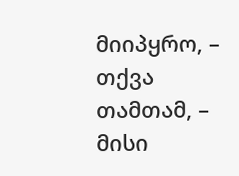მიიპყრო, – თქვა თამთამ, – მისი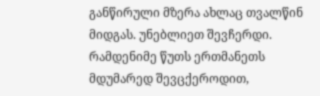განწირული მზერა ახლაც თვალწინ მიდგას. უნებლიეთ შევჩერდი. რამდენიმე წუთს ერთმანეთს მდუმარედ შევცქეროდით,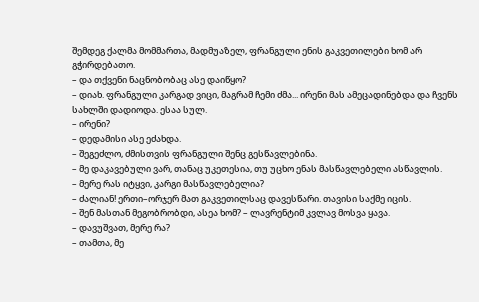შემდეგ ქალმა მომმართა, მადმუაზელ, ფრანგული ენის გაკვეთილები ხომ არ გჭირდებათო.
– და თქვენი ნაცნობობაც ასე დაიწყო?
– დიახ. ფრანგული კარგად ვიცი, მაგრამ ჩემი ძმა... ირენი მას ამეცადინებდა და ჩვენს სახლში დადიოდა. ესაა სულ.
– ირენი?
– დედამისი ასე ეძახდა.
– შეგეძლო, ძმისთვის ფრანგული შენც გესწავლებინა.
– მე დაკავებული ვარ, თანაც უკეთესია, თუ უცხო ენას მასწავლებელი ასწავლის.
– მერე რას იტყვი, კარგი მასწავლებელია?
– ძალიან! ერთი–ორჯერ მათ გაკვეთილსაც დავესწარი. თავისი საქმე იცის.
– შენ მასთან მეგობრობდი, ასეა ხომ? – ლავრენტიმ კვლავ მოსვა ყავა.
– დავუშვათ, მერე რა?
– თამთა, მე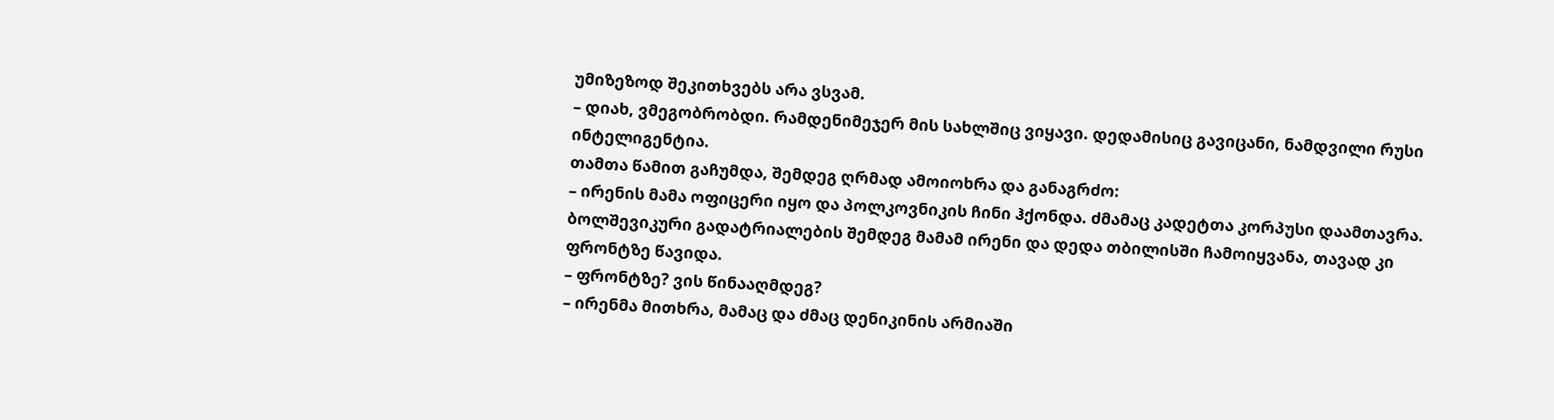უმიზეზოდ შეკითხვებს არა ვსვამ.
– დიახ, ვმეგობრობდი. რამდენიმეჯერ მის სახლშიც ვიყავი. დედამისიც გავიცანი, ნამდვილი რუსი ინტელიგენტია.
თამთა წამით გაჩუმდა, შემდეგ ღრმად ამოიოხრა და განაგრძო:
– ირენის მამა ოფიცერი იყო და პოლკოვნიკის ჩინი ჰქონდა. ძმამაც კადეტთა კორპუსი დაამთავრა. ბოლშევიკური გადატრიალების შემდეგ მამამ ირენი და დედა თბილისში ჩამოიყვანა, თავად კი ფრონტზე წავიდა.
– ფრონტზე? ვის წინააღმდეგ?
– ირენმა მითხრა, მამაც და ძმაც დენიკინის არმიაში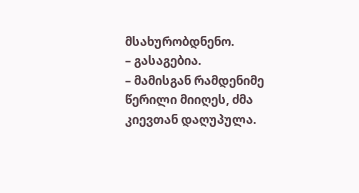მსახურობდნენო.
– გასაგებია.
– მამისგან რამდენიმე წერილი მიიღეს, ძმა კიევთან დაღუპულა.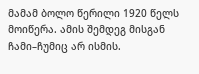მამამ ბოლო წერილი 1920 წელს მოიწერა. ამის შემდეგ მისგან ჩამი–ჩუმიც არ ისმის.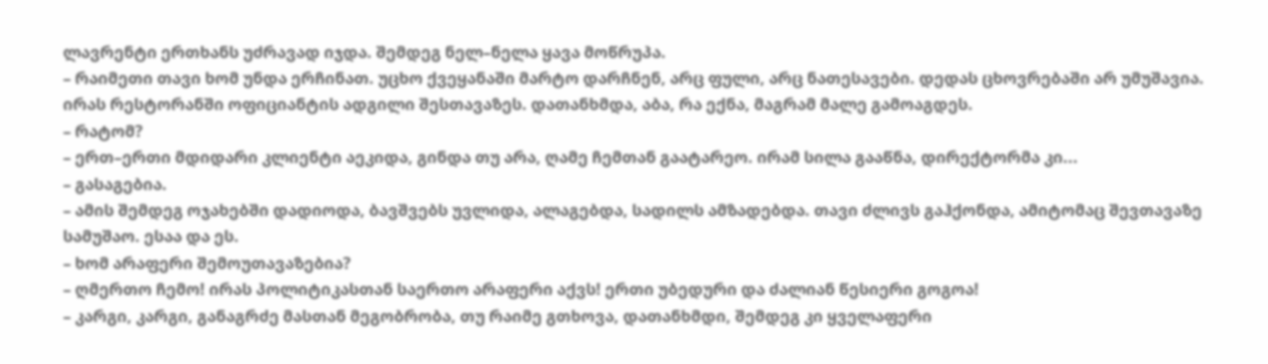ლავრენტი ერთხანს უძრავად იჯდა. შემდეგ ნელ–ნელა ყავა მოწრუპა.
– რაიმეთი თავი ხომ უნდა ერჩინათ. უცხო ქვეყანაში მარტო დარჩნენ, არც ფული, არც ნათესავები. დედას ცხოვრებაში არ უმუშავია. ირას რესტორანში ოფიციანტის ადგილი შესთავაზეს. დათანხმდა, აბა, რა ექნა, მაგრამ მალე გამოაგდეს.
– რატომ?
– ერთ–ერთი მდიდარი კლიენტი აეკიდა, გინდა თუ არა, ღამე ჩემთან გაატარეო. ირამ სილა გააწნა, დირექტორმა კი...
– გასაგებია.
– ამის შემდეგ ოჯახებში დადიოდა, ბავშვებს უვლიდა, ალაგებდა, სადილს ამზადებდა. თავი ძლივს გაჰქონდა, ამიტომაც შევთავაზე სამუშაო. ესაა და ეს.
– ხომ არაფერი შემოუთავაზებია?
– ღმერთო ჩემო! ირას პოლიტიკასთან საერთო არაფერი აქვს! ერთი უბედური და ძალიან წესიერი გოგოა!
– კარგი, კარგი, განაგრძე მასთან მეგობრობა, თუ რაიმე გთხოვა, დათანხმდი, შემდეგ კი ყველაფერი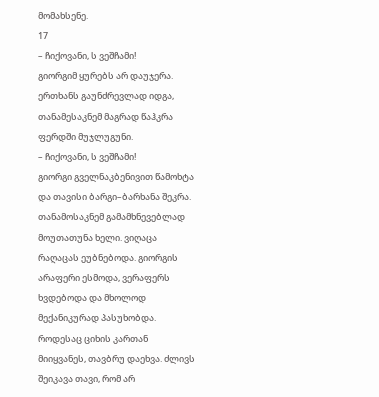მომახსენე.
17
– ჩიქოვანი, ს ვეშჩამი!
გიორგიმ ყურებს არ დაუჯერა. ერთხანს გაუნძრევლად იდგა, თანამესაკნემ მაგრად წაჰკრა ფერდში მუჯლუგუნი.
– ჩიქოვანი, ს ვეშჩამი!
გიორგი გველნაკბენივით წამოხტა და თავისი ბარგი–ბარხანა შეკრა. თანამოსაკნემ გამამხნევებლად მოუთათუნა ხელი. ვიღაცა რაღაცას ეუბნებოდა. გიორგის არაფერი ესმოდა, ვერაფერს ხვდებოდა და მხოლოდ მექანიკურად პასუხობდა.
როდესაც ციხის კართან მიიყვანეს, თავბრუ დაეხვა. ძლივს შეიკავა თავი, რომ არ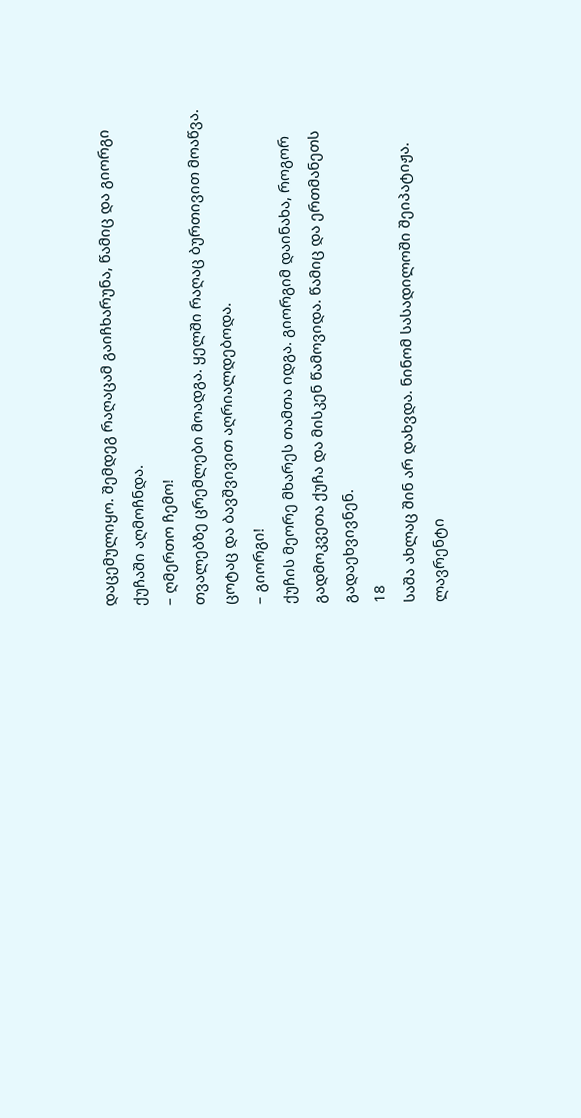დაცემულიყო. შემდეგ რაღაცამ გაიჩხარუნა, წამიც და გიორგი ქუჩაში აღმოჩნდა.
– ღმერთო ჩემო!
თვალებზე ცრემლები მოადგა. ყელში რაღაც ბურთივით მოაწვა. ცოტაც და ბავშვივით აღრიალდებოდა.
– გიორგი!
ქუჩის მეორე მხარეს თამთა იდგა. გიორგიმ დაინახა, როგორ გადმოკვეთა ქუჩა და მისკენ წამოვიდა. წამიც და ერთმანეთს გადაეხვივნენ.
18
საშა ახლაც შინ არ დახვდა. ნინომ სასადილოში შეიპატიჟა. ლავრენტი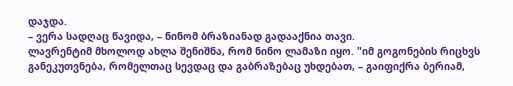დაჯდა.
– ვერა სადღაც წავიდა, – ნინომ ბრაზიანად გადააქნია თავი.
ლავრენტიმ მხოლოდ ახლა შენიშნა, რომ ნინო ლამაზი იყო. "იმ გოგონების რიცხვს განეკუთვნება, რომელთაც სევდაც და გაბრაზებაც უხდებათ, – გაიფიქრა ბერიამ,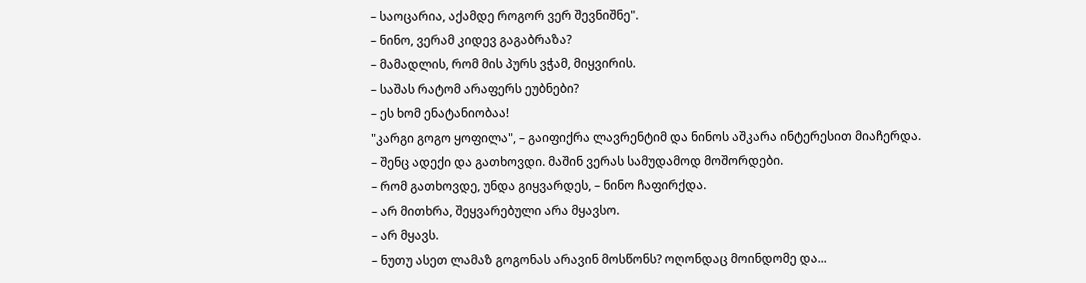– საოცარია, აქამდე როგორ ვერ შევნიშნე".
– ნინო, ვერამ კიდევ გაგაბრაზა?
– მამადლის, რომ მის პურს ვჭამ, მიყვირის.
– საშას რატომ არაფერს ეუბნები?
– ეს ხომ ენატანიობაა!
"კარგი გოგო ყოფილა", – გაიფიქრა ლავრენტიმ და ნინოს აშკარა ინტერესით მიაჩერდა.
– შენც ადექი და გათხოვდი. მაშინ ვერას სამუდამოდ მოშორდები.
– რომ გათხოვდე, უნდა გიყვარდეს, – ნინო ჩაფირქდა.
– არ მითხრა, შეყვარებული არა მყავსო.
– არ მყავს.
– ნუთუ ასეთ ლამაზ გოგონას არავინ მოსწონს? ოღონდაც მოინდომე და...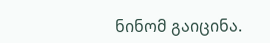ნინომ გაიცინა.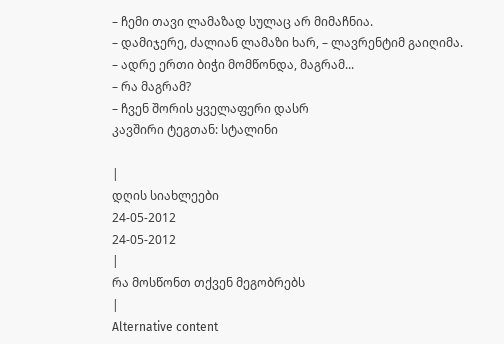– ჩემი თავი ლამაზად სულაც არ მიმაჩნია.
– დამიჯერე, ძალიან ლამაზი ხარ, – ლავრენტიმ გაიღიმა.
– ადრე ერთი ბიჭი მომწონდა, მაგრამ...
– რა მაგრამ?
– ჩვენ შორის ყველაფერი დასრ
კავშირი ტეგთან: სტალინი

|
დღის სიახლეები
24-05-2012
24-05-2012
|
რა მოსწონთ თქვენ მეგობრებს
|
Alternative content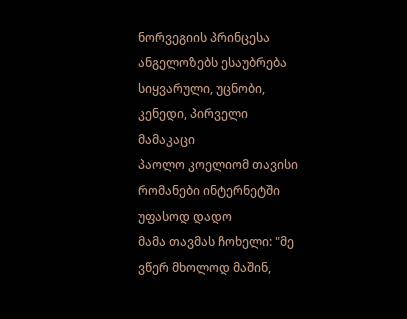ნორვეგიის პრინცესა ანგელოზებს ესაუბრება
სიყვარული, უცნობი, კენედი, პირველი მამაკაცი
პაოლო კოელიომ თავისი რომანები ინტერნეტში უფასოდ დადო
მამა თავმას ჩოხელი: "მე ვწერ მხოლოდ მაშინ,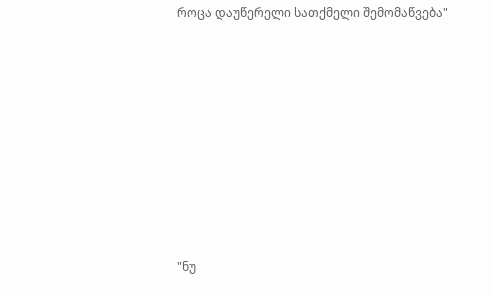როცა დაუწერელი სათქმელი შემომაწვება"












"ნუ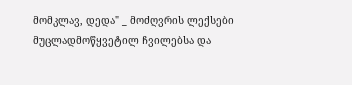მომკლავ, დედა" _ მოძღვრის ლექსები მუცლადმოწყვეტილ ჩვილებსა და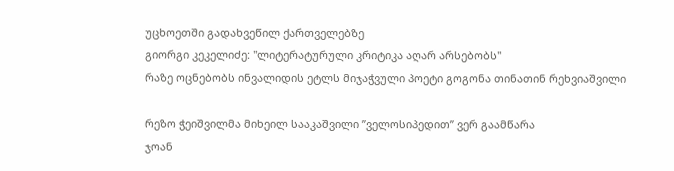უცხოეთში გადახვეწილ ქართველებზე
გიორგი კეკელიძე: "ლიტერატურული კრიტიკა აღარ არსებობს"
რაზე ოცნებობს ინვალიდის ეტლს მიჯაჭვული პოეტი გოგონა თინათინ რეხვიაშვილი

რეზო ჭეიშვილმა მიხეილ სააკაშვილი ”ველოსიპედით” ვერ გაამწარა
ჯოან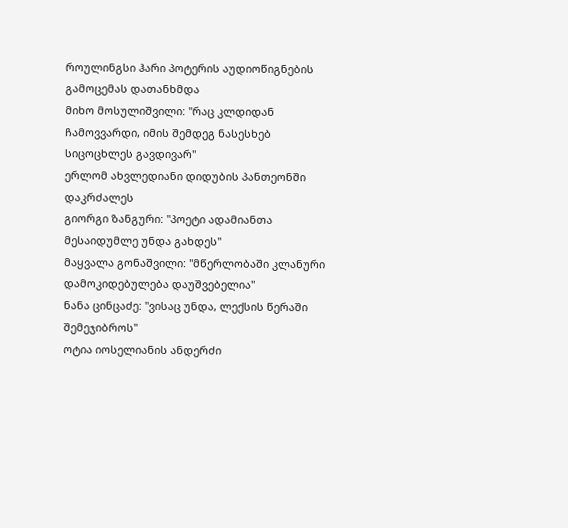როულინგსი ჰარი პოტერის აუდიოწიგნების გამოცემას დათანხმდა
მიხო მოსულიშვილი: "რაც კლდიდან ჩამოვვარდი, იმის შემდეგ ნასესხებ სიცოცხლეს გავდივარ"
ერლომ ახვლედიანი დიდუბის პანთეონში დაკრძალეს
გიორგი ზანგური: "პოეტი ადამიანთა მესაიდუმლე უნდა გახდეს"
მაყვალა გონაშვილი: "მწერლობაში კლანური დამოკიდებულება დაუშვებელია"
ნანა ცინცაძე: "ვისაც უნდა, ლექსის წერაში შემეჯიბროს"
ოტია იოსელიანის ანდერძი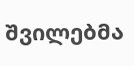შვილებმა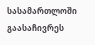სასამართლოში გაასაჩივრეს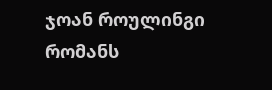ჯოან როულინგი რომანს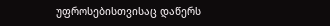უფროსებისთვისაც დაწერს